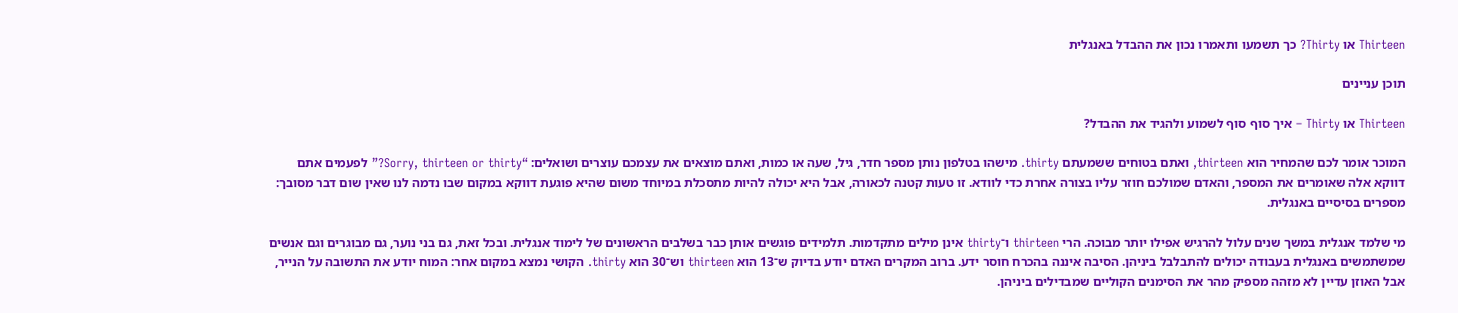Thirteen או Thirty? כך תשמעו ותאמרו נכון את ההבדל באנגלית

תוכן עניינים

Thirteen או Thirty – איך סוף סוף לשמוע ולהגיד את ההבדל?

המוכר אומר לכם שהמחיר הוא thirteen, ואתם בטוחים ששמעתם thirty. מישהו בטלפון נותן מספר חדר, גיל, שעה או כמות, ואתם מוצאים את עצמכם עוצרים ושואלים: “Sorry, thirteen or thirty?” לפעמים אתם דווקא אלה שאומרים את המספר, והאדם שמולכם חוזר עליו בצורה אחרת כדי לוודא. זו טעות קטנה לכאורה, אבל היא יכולה להיות מתסכלת במיוחד משום שהיא פוגעת דווקא במקום שבו נדמה לנו שאין שום דבר מסובך: מספרים בסיסיים באנגלית.

מי שלמד אנגלית במשך שנים עלול להרגיש אפילו יותר מבוכה. הרי thirteen ו־thirty אינן מילים מתקדמות. תלמידים פוגשים אותן כבר בשלבים הראשונים של לימוד אנגלית. ובכל זאת, גם בני נוער, גם מבוגרים וגם אנשים שמשתמשים באנגלית בעבודה יכולים להתבלבל ביניהן. הסיבה איננה בהכרח חוסר ידע. ברוב המקרים האדם יודע בדיוק ש־13 הוא thirteen וש־30 הוא thirty. הקושי נמצא במקום אחר: המוח יודע את התשובה על הנייר, אבל האוזן עדיין לא מזהה מספיק מהר את הסימנים הקוליים שמבדילים ביניהן.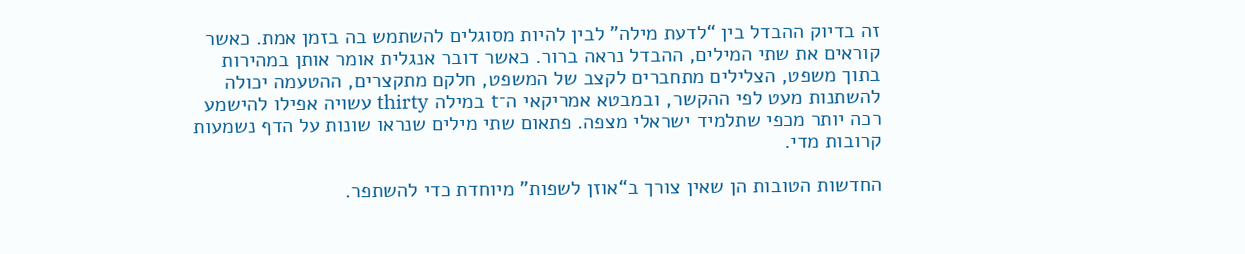זה בדיוק ההבדל בין “לדעת מילה” לבין להיות מסוגלים להשתמש בה בזמן אמת. כאשר קוראים את שתי המילים, ההבדל נראה ברור. כאשר דובר אנגלית אומר אותן במהירות בתוך משפט, הצלילים מתחברים לקצב של המשפט, חלקם מתקצרים, ההטעמה יכולה להשתנות מעט לפי ההקשר, ובמבטא אמריקאי ה־t במילה thirty עשויה אפילו להישמע רכה יותר מכפי שתלמיד ישראלי מצפה. פתאום שתי מילים שנראו שונות על הדף נשמעות קרובות מדי.

החדשות הטובות הן שאין צורך ב“אוזן לשפות” מיוחדת כדי להשתפר.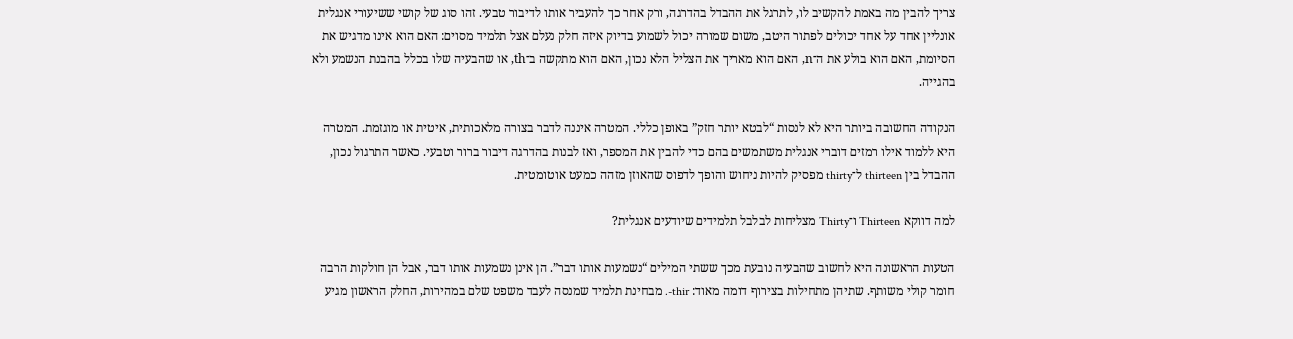צריך להבין מה באמת להקשיב לו, לתרגל את ההבדל בהדרגה, ורק אחר כך להעביר אותו לדיבור טבעי. זהו סוג של קושי ששיעורי אנגלית אונליין אחד על אחד יכולים לפתור היטב, משום שמורה יכול לשמוע בדיוק איזה חלק נעלם אצל תלמיד מסוים: האם הוא אינו מדגיש את הסיומת, האם הוא בולע את ה־n, האם הוא מאריך את הצליל הלא נכון, האם הוא מתקשה ב־th, או שהבעיה שלו בכלל בהבנת הנשמע ולא בהגייה.

הנקודה החשובה ביותר היא לא לנסות “לבטא יותר חזק” באופן כללי. המטרה איננה לדבר בצורה מלאכותית, איטית או מוגזמת. המטרה היא ללמוד אילו רמזים דוברי אנגלית משתמשים בהם כדי להבין את המספר, ואז לבנות בהדרגה דיבור ברור וטבעי. כאשר התרגול נכון, ההבדל בין thirteen ל־thirty מפסיק להיות ניחוש והופך לדפוס שהאוזן מזהה כמעט אוטומטית.

למה דווקא Thirteen ו־Thirty מצליחות לבלבל תלמידים שיודעים אנגלית?

הטעות הראשונה היא לחשוב שהבעיה נובעת מכך ששתי המילים “נשמעות אותו דבר”. הן אינן נשמעות אותו דבר, אבל הן חולקות הרבה חומר קולי משותף. שתיהן מתחילות בצירוף דומה מאוד: thir-. מבחינת תלמיד שמנסה לעבד משפט שלם במהירות, החלק הראשון מגיע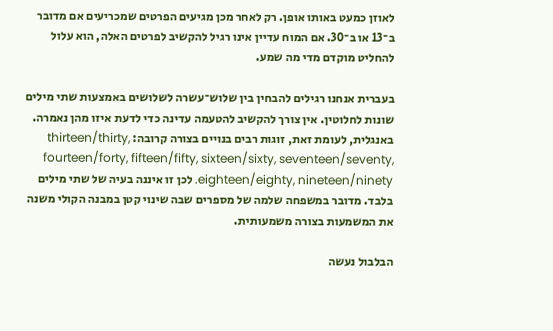לאוזן כמעט באותו אופן. רק לאחר מכן מגיעים הפרטים שמכריעים אם מדובר ב־13 או ב־30. אם המוח עדיין אינו רגיל להקשיב לפרטים האלה, הוא עלול להחליט מוקדם מדי מה שמע.

בעברית אנחנו רגילים להבחין בין שלוש־עשרה לשלושים באמצעות שתי מילים שונות לחלוטין. אין צורך להקשיב להטעמה עדינה כדי לדעת איזו מהן נאמרה. באנגלית, לעומת זאת, זוגות רבים בנויים בצורה קרובה: thirteen/thirty, fourteen/forty, fifteen/fifty, sixteen/sixty, seventeen/seventy, eighteen/eighty, nineteen/ninety. לכן זו איננה בעיה של שתי מילים בלבד. מדובר במשפחה שלמה של מספרים שבה שינוי קטן במבנה הקולי משנה את המשמעות בצורה משמעותית.

הבלבול נעשה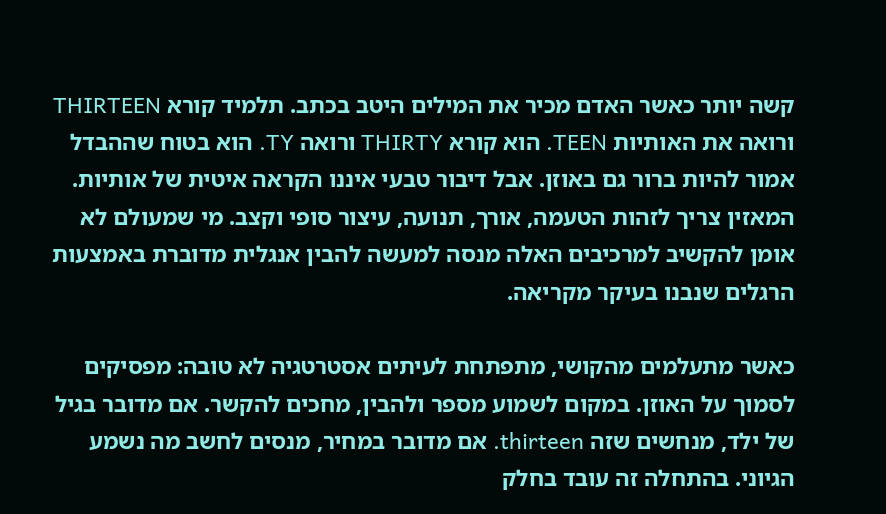קשה יותר כאשר האדם מכיר את המילים היטב בכתב. תלמיד קורא THIRTEEN ורואה את האותיות TEEN. הוא קורא THIRTY ורואה TY. הוא בטוח שההבדל אמור להיות ברור גם באוזן. אבל דיבור טבעי איננו הקראה איטית של אותיות. המאזין צריך לזהות הטעמה, אורך, תנועה, עיצור סופי וקצב. מי שמעולם לא אומן להקשיב למרכיבים האלה מנסה למעשה להבין אנגלית מדוברת באמצעות הרגלים שנבנו בעיקר מקריאה.

כאשר מתעלמים מהקושי, מתפתחת לעיתים אסטרטגיה לא טובה: מפסיקים לסמוך על האוזן. במקום לשמוע מספר ולהבין, מחכים להקשר. אם מדובר בגיל של ילד, מנחשים שזה thirteen. אם מדובר במחיר, מנסים לחשב מה נשמע הגיוני. בהתחלה זה עובד בחלק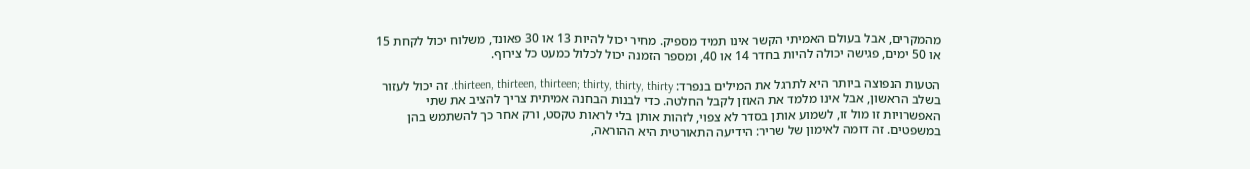מהמקרים, אבל בעולם האמיתי הקשר אינו תמיד מספיק. מחיר יכול להיות 13 או 30 פאונד, משלוח יכול לקחת 15 או 50 ימים, פגישה יכולה להיות בחדר 14 או 40, ומספר הזמנה יכול לכלול כמעט כל צירוף.

הטעות הנפוצה ביותר היא לתרגל את המילים בנפרד: thirteen, thirteen, thirteen; thirty, thirty, thirty. זה יכול לעזור בשלב הראשון, אבל אינו מלמד את האוזן לקבל החלטה. כדי לבנות הבחנה אמיתית צריך להציב את שתי האפשרויות זו מול זו, לשמוע אותן בסדר לא צפוי, לזהות אותן בלי לראות טקסט, ורק אחר כך להשתמש בהן במשפטים. זה דומה לאימון של שריר: הידיעה התאורטית היא ההוראה,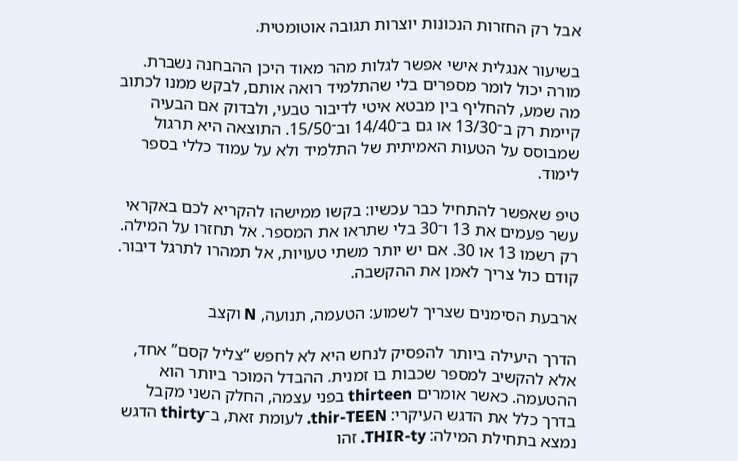אבל רק החזרות הנכונות יוצרות תגובה אוטומטית.

בשיעור אנגלית אישי אפשר לגלות מהר מאוד היכן ההבחנה נשברת. מורה יכול לומר מספרים בלי שהתלמיד רואה אותם, לבקש ממנו לכתוב מה שמע, להחליף בין מבטא איטי לדיבור טבעי, ולבדוק אם הבעיה קיימת רק ב־13/30 או גם ב־14/40 וב־15/50. התוצאה היא תרגול שמבוסס על הטעות האמיתית של התלמיד ולא על עמוד כללי בספר לימוד.

טיפ שאפשר להתחיל כבר עכשיו: בקשו ממישהו להקריא לכם באקראי עשר פעמים את 13 ו־30 בלי שתראו את המספר. אל תחזרו על המילה. רק רשמו 13 או 30. אם יש יותר משתי טעויות, אל תמהרו לתרגל דיבור. קודם כול צריך לאמן את ההקשבה.

ארבעת הסימנים שצריך לשמוע: הטעמה, תנועה, N וקצב

הדרך היעילה ביותר להפסיק לנחש היא לא לחפש “צליל קסם” אחד, אלא להקשיב למספר שכבות בו זמנית. ההבדל המוכר ביותר הוא ההטעמה. כאשר אומרים thirteen בפני עצמה, החלק השני מקבל בדרך כלל את הדגש העיקרי: thir-TEEN. לעומת זאת, ב־thirty הדגש נמצא בתחילת המילה: THIR-ty. זהו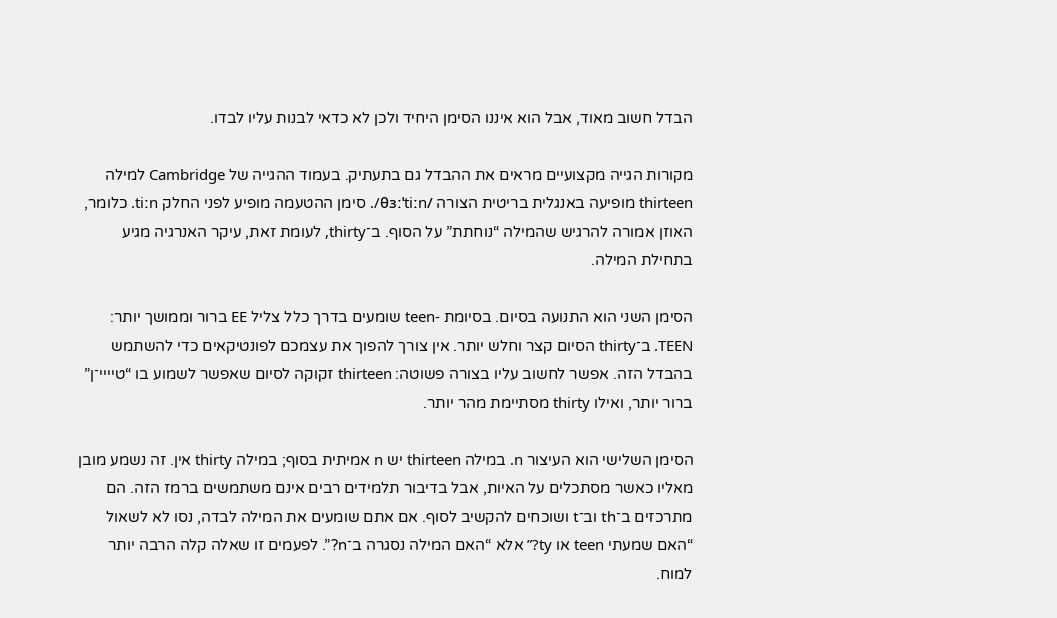הבדל חשוב מאוד, אבל הוא איננו הסימן היחיד ולכן לא כדאי לבנות עליו לבדו.

מקורות הגייה מקצועיים מראים את ההבדל גם בתעתיק. בעמוד ההגייה של Cambridge למילה thirteen מופיעה באנגלית בריטית הצורה /θɜːˈtiːn/. סימן ההטעמה מופיע לפני החלק tiːn. כלומר, האוזן אמורה להרגיש שהמילה “נוחתת” על הסוף. ב־thirty, לעומת זאת, עיקר האנרגיה מגיע בתחילת המילה.

הסימן השני הוא התנועה בסיום. בסיומת -teen שומעים בדרך כלל צליל EE ברור וממושך יותר: TEEN. ב־thirty הסיום קצר וחלש יותר. אין צורך להפוך את עצמכם לפונטיקאים כדי להשתמש בהבדל הזה. אפשר לחשוב עליו בצורה פשוטה: thirteen זקוקה לסיום שאפשר לשמוע בו “טיייי־ן” ברור יותר, ואילו thirty מסתיימת מהר יותר.

הסימן השלישי הוא העיצור n. במילה thirteen יש n אמיתית בסוף; במילה thirty אין. זה נשמע מובן מאליו כאשר מסתכלים על האיות, אבל בדיבור תלמידים רבים אינם משתמשים ברמז הזה. הם מתרכזים ב־th וב־t ושוכחים להקשיב לסוף. אם אתם שומעים את המילה לבדה, נסו לא לשאול “האם שמעתי teen או ty?” אלא “האם המילה נסגרה ב־n?”. לפעמים זו שאלה קלה הרבה יותר למוח.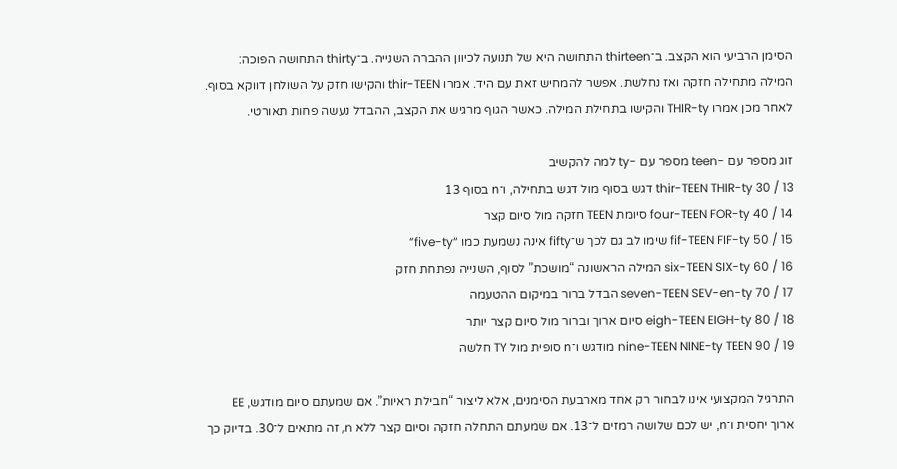הסימן הרביעי הוא הקצב. ב־thirteen התחושה היא של תנועה לכיוון ההברה השנייה. ב־thirty התחושה הפוכה: המילה מתחילה חזקה ואז נחלשת. אפשר להמחיש זאת עם היד. אמרו thir-TEEN והקישו חזק על השולחן דווקא בסוף. לאחר מכן אמרו THIR-ty והקישו בתחילת המילה. כאשר הגוף מרגיש את הקצב, ההבדל נעשה פחות תאורטי.

זוג מספר עם -teen מספר עם -ty למה להקשיב
13 / 30 thir-TEEN THIR-ty דגש בסוף מול דגש בתחילה, ו־n בסוף 13
14 / 40 four-TEEN FOR-ty סיומת TEEN חזקה מול סיום קצר
15 / 50 fif-TEEN FIF-ty שימו לב גם לכך ש־fifty אינה נשמעת כמו “five-ty”
16 / 60 six-TEEN SIX-ty המילה הראשונה “מושכת” לסוף, השנייה נפתחת חזק
17 / 70 seven-TEEN SEV-en-ty הבדל ברור במיקום ההטעמה
18 / 80 eigh-TEEN EIGH-ty סיום ארוך וברור מול סיום קצר יותר
19 / 90 nine-TEEN NINE-ty TEEN מודגש ו־n סופית מול TY חלשה

התרגיל המקצועי אינו לבחור רק אחד מארבעת הסימנים, אלא ליצור “חבילת ראיות”. אם שמעתם סיום מודגש, EE ארוך יחסית ו־n, יש לכם שלושה רמזים ל־13. אם שמעתם התחלה חזקה וסיום קצר ללא n, זה מתאים ל־30. בדיוק כך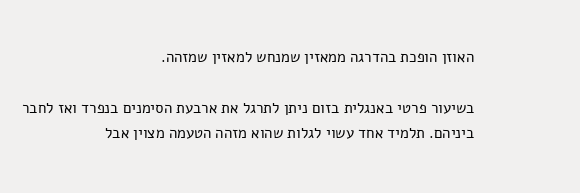האוזן הופכת בהדרגה ממאזין שמנחש למאזין שמזהה.

בשיעור פרטי באנגלית בזום ניתן לתרגל את ארבעת הסימנים בנפרד ואז לחבר ביניהם. תלמיד אחד עשוי לגלות שהוא מזהה הטעמה מצוין אבל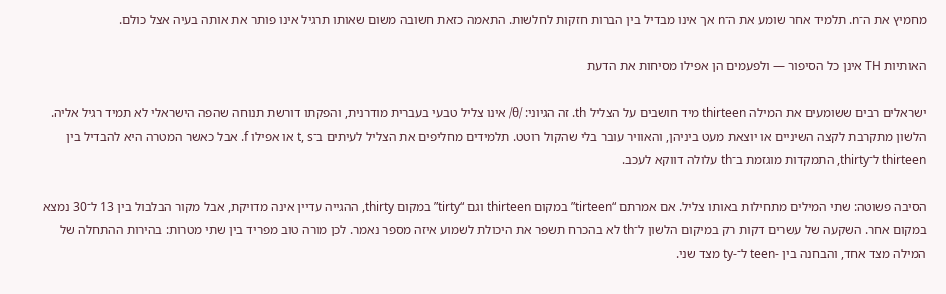מחמיץ את ה־n. תלמיד אחר שומע את ה־n אך אינו מבדיל בין הברות חזקות לחלשות. התאמה כזאת חשובה משום שאותו תרגיל אינו פותר את אותה בעיה אצל כולם.

האותיות TH אינן כל הסיפור — ולפעמים הן אפילו מסיחות את הדעת

ישראלים רבים ששומעים את המילה thirteen מיד חושבים על הצליל th. זה הגיוני: /θ/ אינו צליל טבעי בעברית מודרנית, והפקתו דורשת תנוחה שהפה הישראלי לא תמיד רגיל אליה. הלשון מתקרבת לקצה השיניים או יוצאת מעט ביניהן, והאוויר עובר בלי שהקול רוטט. תלמידים מחליפים את הצליל לעיתים ב־t, s או אפילו f. אבל כאשר המטרה היא להבדיל בין thirteen ל־thirty, התמקדות מוגזמת ב־th עלולה דווקא לעכב.

הסיבה פשוטה: שתי המילים מתחילות באותו צליל. אם אמרתם “tirteen” במקום thirteen וגם “tirty” במקום thirty, ההגייה עדיין אינה מדויקת, אבל מקור הבלבול בין 13 ל־30 נמצא במקום אחר. השקעה של עשרים דקות רק במיקום הלשון ל־th לא בהכרח תשפר את היכולת לשמוע איזה מספר נאמר. לכן מורה טוב מפריד בין שתי מטרות: בהירות ההתחלה של המילה מצד אחד, והבחנה בין -teen ל־-ty מצד שני.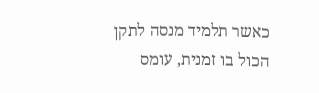כאשר תלמיד מנסה לתקן הכול בו זמנית, עומס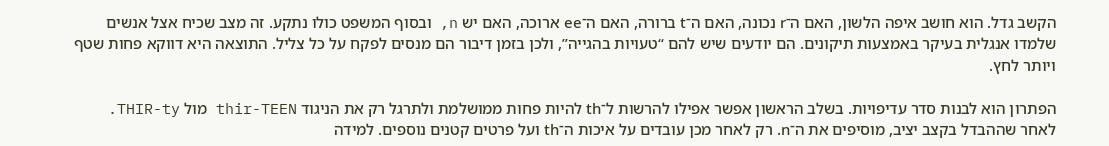הקשב גדל. הוא חושב איפה הלשון, האם ה־r נכונה, האם ה־t ברורה, האם ה־ee ארוכה, האם יש n, ובסוף המשפט כולו נתקע. זה מצב שכיח אצל אנשים שלמדו אנגלית בעיקר באמצעות תיקונים. הם יודעים שיש להם “טעויות בהגייה”, ולכן בזמן דיבור הם מנסים לפקח על כל צליל. התוצאה היא דווקא פחות שטף ויותר לחץ.

הפתרון הוא לבנות סדר עדיפויות. בשלב הראשון אפשר אפילו להרשות ל־th להיות פחות ממושלמת ולתרגל רק את הניגוד thir-TEEN מול THIR-ty. לאחר שההבדל בקצב יציב, מוסיפים את ה־n. רק לאחר מכן עובדים על איכות ה־th ועל פרטים קטנים נוספים. למידה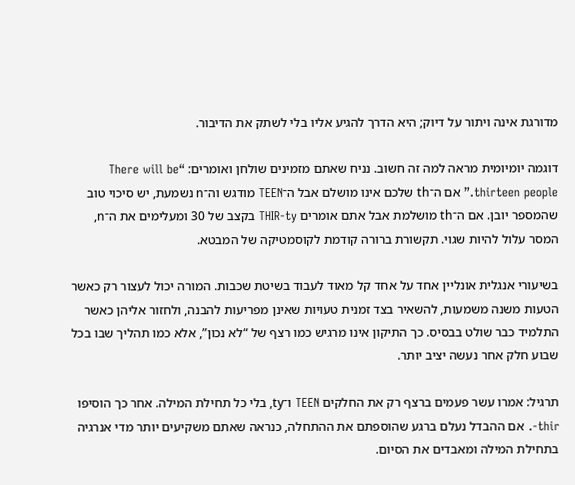מדורגת אינה ויתור על דיוק; היא הדרך להגיע אליו בלי לשתק את הדיבור.

דוגמה יומיומית מראה למה זה חשוב. נניח שאתם מזמינים שולחן ואומרים: “There will be thirteen people.” אם ה־th שלכם אינו מושלם אבל ה־TEEN מודגש וה־n נשמעת, יש סיכוי טוב שהמספר יובן. אם ה־th מושלמת אבל אתם אומרים THIR-ty בקצב של 30 ומעלימים את ה־n, המסר עלול להיות שגוי. תקשורת ברורה קודמת לקוסמטיקה של המבטא.

בשיעורי אנגלית אונליין אחד על אחד קל מאוד לעבוד בשיטת שכבות. המורה יכול לעצור רק כאשר הטעות משנה משמעות, להשאיר בצד זמנית טעויות שאינן מפריעות להבנה, ולחזור אליהן כאשר התלמיד כבר שולט בבסיס. כך התיקון אינו מרגיש כמו רצף של “לא נכון”, אלא כמו תהליך שבו בכל שבוע חלק אחר נעשה יציב יותר.

תרגיל: אמרו עשר פעמים ברצף רק את החלקים TEEN ו־ty, בלי כל תחילת המילה. אחר כך הוסיפו thir-. אם ההבדל נעלם ברגע שהוספתם את ההתחלה, כנראה שאתם משקיעים יותר מדי אנרגיה בתחילת המילה ומאבדים את הסיום.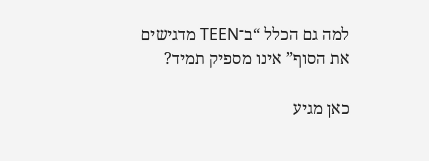למה גם הכלל “ב־TEEN מדגישים את הסוף” אינו מספיק תמיד?

כאן מגיע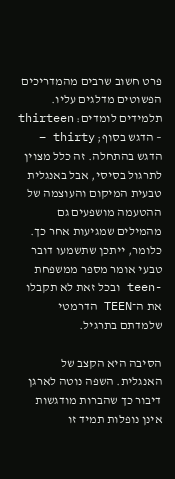פרט חשוב שרבים מהמדריכים הפשוטים מדלגים עליו. תלמידים לומדים: thirteen – הדגש בסוף; thirty – הדגש בהתחלה. זה כלל מצוין לתרגול בסיסי, אבל באנגלית טבעית המיקום והעוצמה של ההטעמה מושפעים גם מהמילים שמגיעות אחר כך. כלומר, ייתכן שתשמעו דובר טבעי אומר מספר ממשפחת -teen ובכל זאת לא תקבלו את ה־TEEN הדרמטי שלמדתם בתרגיל.

הסיבה היא הקצב של האנגלית. השפה נוטה לארגן דיבור כך שהברות מודגשות אינן נופלות תמיד זו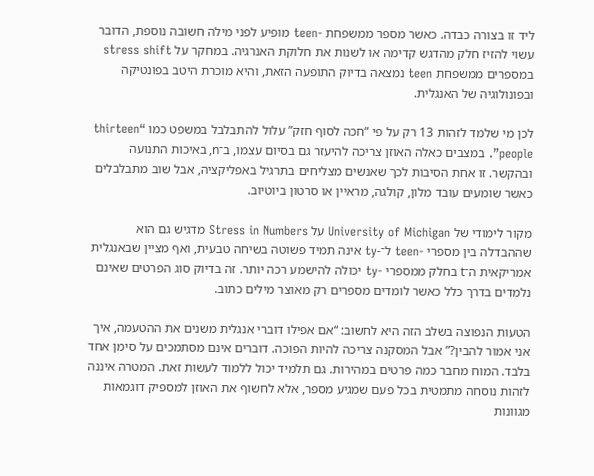ליד זו בצורה כבדה. כאשר מספר ממשפחת -teen מופיע לפני מילה חשובה נוספת, הדובר עשוי להזיז חלק מהדגש קדימה או לשנות את חלוקת האנרגיה. במחקר על stress shift במספרים ממשפחת teen נמצאה בדיוק התופעה הזאת, והיא מוכרת היטב בפונטיקה ובפונולוגיה של האנגלית.

לכן מי שלמד לזהות 13 רק על פי “חכה לסוף חזק” עלול להתבלבל במשפט כמו “thirteen people”. במצבים כאלה האוזן צריכה להיעזר גם בסיום עצמו, ב־n, באיכות התנועה ובהקשר. זו אחת הסיבות לכך שאנשים מצליחים בתרגיל באפליקציה, אבל שוב מתבלבלים כאשר שומעים עובד מלון, קולגה, מראיין או סרטון ביוטיוב.

מקור לימודי של University of Michigan על Stress in Numbers מדגיש גם הוא שההבדלה בין מספרי -teen ל־-ty אינה תמיד פשוטה בשיחה טבעית, ואף מציין שבאנגלית אמריקאית ה־t בחלק ממספרי -ty יכולה להישמע רכה יותר. זה בדיוק סוג הפרטים שאינם נלמדים בדרך כלל כאשר לומדים מספרים רק מאוצר מילים כתוב.

הטעות הנפוצה בשלב הזה היא לחשוב: “אם אפילו דוברי אנגלית משנים את ההטעמה, איך אני אמור להבין?” אבל המסקנה צריכה להיות הפוכה. דוברים אינם מסתמכים על סימן אחד בלבד. המוח מחבר כמה פרטים במהירות. גם תלמיד יכול ללמוד לעשות זאת. המטרה איננה לזהות נוסחה מתמטית בכל פעם שמגיע מספר, אלא לחשוף את האוזן למספיק דוגמאות מגוונות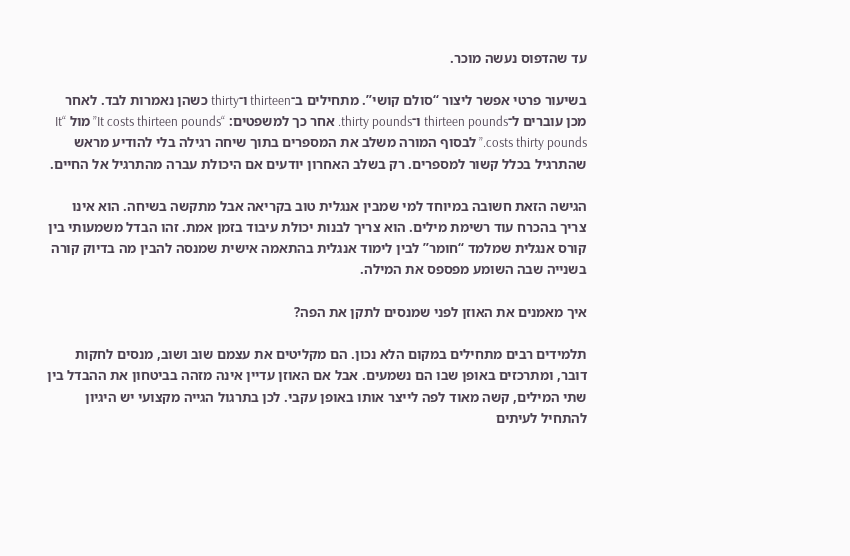עד שהדפוס נעשה מוכר.

בשיעור פרטי אפשר ליצור “סולם קושי”. מתחילים ב־thirteen ו־thirty כשהן נאמרות לבד. לאחר מכן עוברים ל־thirteen pounds ו־thirty pounds. אחר כך למשפטים: “It costs thirteen pounds” מול “It costs thirty pounds.” לבסוף המורה משלב את המספרים בתוך שיחה רגילה בלי להודיע מראש שהתרגיל בכלל קשור למספרים. רק בשלב האחרון יודעים אם היכולת עברה מהתרגיל אל החיים.

הגישה הזאת חשובה במיוחד למי שמבין אנגלית טוב בקריאה אבל מתקשה בשיחה. הוא אינו צריך בהכרח עוד רשימת מילים. הוא צריך לבנות יכולת עיבוד בזמן אמת. זהו הבדל משמעותי בין קורס אנגלית שמלמד “חומר” לבין לימוד אנגלית בהתאמה אישית שמנסה להבין מה בדיוק קורה בשנייה שבה השומע מפספס את המילה.

איך מאמנים את האוזן לפני שמנסים לתקן את הפה?

תלמידים רבים מתחילים במקום הלא נכון. הם מקליטים את עצמם שוב ושוב, מנסים לחקות דובר, ומתרכזים באופן שבו הם נשמעים. אבל אם האוזן עדיין אינה מזהה בביטחון את ההבדל בין שתי המילים, קשה מאוד לפה לייצר אותו באופן עקבי. לכן בתרגול הגייה מקצועי יש היגיון להתחיל לעיתים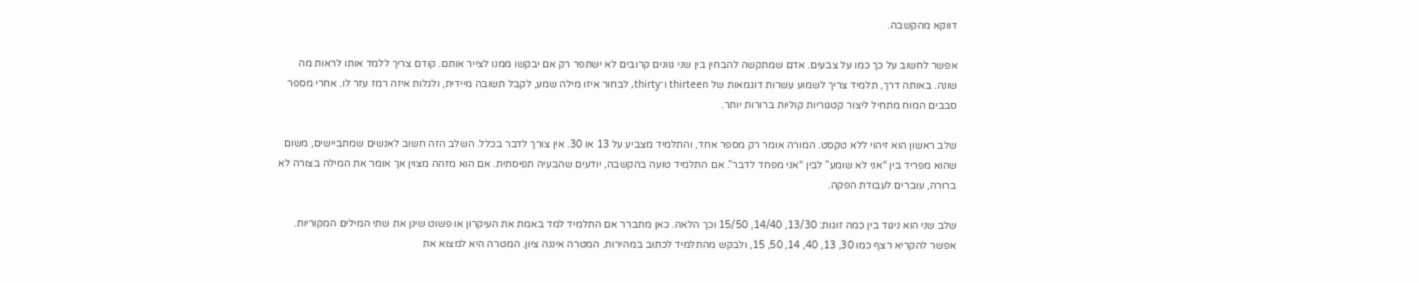דווקא מהקשבה.

אפשר לחשוב על כך כמו על צבעים. אדם שמתקשה להבחין בין שני גוונים קרובים לא ישתפר רק אם יבקשו ממנו לצייר אותם. קודם צריך ללמד אותו לראות מה שונה. באותה דרך, תלמיד צריך לשמוע עשרות דוגמאות של thirteen ו־thirty, לבחור איזו מילה שמע, לקבל תשובה מיידית, ולגלות איזה רמז עזר לו. אחרי מספר סבבים המוח מתחיל ליצור קטגוריות קוליות ברורות יותר.

שלב ראשון הוא זיהוי ללא טקסט. המורה אומר רק מספר אחד, והתלמיד מצביע על 13 או 30. אין צורך לדבר בכלל. השלב הזה חשוב לאנשים שמתביישים, משום שהוא מפריד בין “אני לא שומע” לבין “אני מפחד לדבר”. אם התלמיד טועה בהקשבה, יודעים שהבעיה תפיסתית. אם הוא מזהה מצוין אך אומר את המילה בצורה לא ברורה, עוברים לעבודת הפקה.

שלב שני הוא ניגוד בין כמה זוגות: 13/30, 14/40, 15/50 וכך הלאה. כאן מתברר אם התלמיד למד באמת את העיקרון או פשוט שינן את שתי המילים המקוריות. אפשר להקריא רצף כמו 30, 13, 40, 14, 50, 15, ולבקש מהתלמיד לכתוב במהירות. המטרה איננה ציון. המטרה היא למצוא את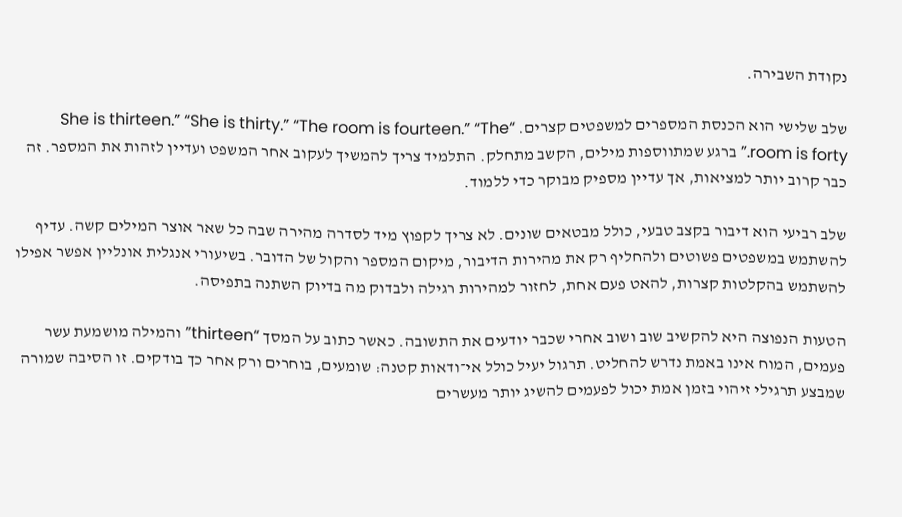נקודת השבירה.

שלב שלישי הוא הכנסת המספרים למשפטים קצרים. “She is thirteen.” “She is thirty.” “The room is fourteen.” “The room is forty.” ברגע שמתווספות מילים, הקשב מתחלק. התלמיד צריך להמשיך לעקוב אחר המשפט ועדיין לזהות את המספר. זה כבר קרוב יותר למציאות, אך עדיין מספיק מבוקר כדי ללמוד.

שלב רביעי הוא דיבור בקצב טבעי, כולל מבטאים שונים. לא צריך לקפוץ מיד לסדרה מהירה שבה כל שאר אוצר המילים קשה. עדיף להשתמש במשפטים פשוטים ולהחליף רק את מהירות הדיבור, מיקום המספר והקול של הדובר. בשיעורי אנגלית אונליין אפשר אפילו להשתמש בהקלטות קצרות, להאט פעם אחת, לחזור למהירות רגילה ולבדוק מה בדיוק השתנה בתפיסה.

הטעות הנפוצה היא להקשיב שוב ושוב אחרי שכבר יודעים את התשובה. כאשר כתוב על המסך “thirteen” והמילה מושמעת עשר פעמים, המוח אינו באמת נדרש להחליט. תרגול יעיל כולל אי־ודאות קטנה: שומעים, בוחרים ורק אחר כך בודקים. זו הסיבה שמורה שמבצע תרגילי זיהוי בזמן אמת יכול לפעמים להשיג יותר מעשרים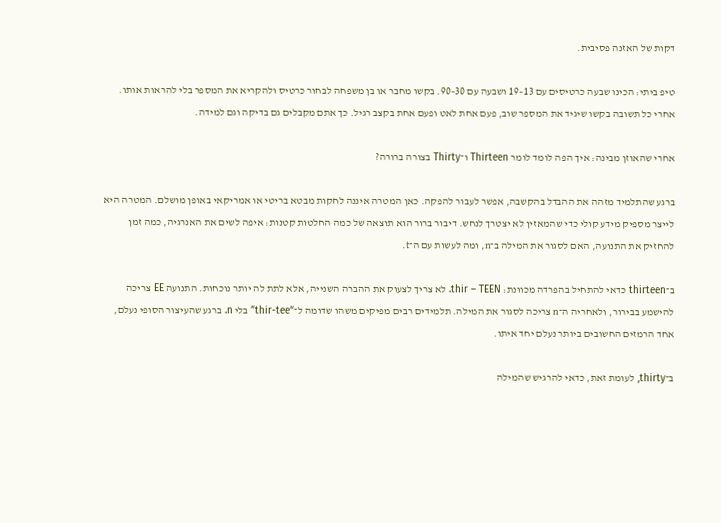דקות של האזנה פסיבית.

טיפ ביתי: הכינו שבעה כרטיסים עם 13–19 ושבעה עם 30–90. בקשו מחבר או בן משפחה לבחור כרטיס ולהקריא את המספר בלי להראות אותו. אחרי כל תשובה בקשו שיגיד את המספר שוב, פעם אחת לאט ופעם אחת בקצב רגיל. כך אתם מקבלים גם בדיקה וגם למידה.

אחרי שהאוזן מבינה: איך הפה לומד לומר Thirteen ו־Thirty בצורה ברורה?

ברגע שהתלמיד מזהה את ההבדל בהקשבה, אפשר לעבור להפקה. כאן המטרה איננה לחקות מבטא בריטי או אמריקאי באופן מושלם. המטרה היא לייצר מספיק מידע קולי כדי שהמאזין לא יצטרך לנחש. דיבור ברור הוא תוצאה של כמה החלטות קטנות: איפה לשים את האנרגיה, כמה זמן להחזיק את התנועה, האם לסגור את המילה ב־n, ומה לעשות עם ה־t.

ב־thirteen כדאי להתחיל בהפרדה מכוונת: thir – TEEN. לא צריך לצעוק את ההברה השנייה, אלא לתת לה יותר נוכחות. התנועה EE צריכה להישמע בבירור, ולאחריה ה־n צריכה לסגור את המילה. תלמידים רבים מפיקים משהו שדומה ל־“thir-tee” בלי n. ברגע שהעיצור הסופי נעלם, אחד הרמזים החשובים ביותר נעלם יחד איתו.

ב־thirty, לעומת זאת, כדאי להרגיש שהמילה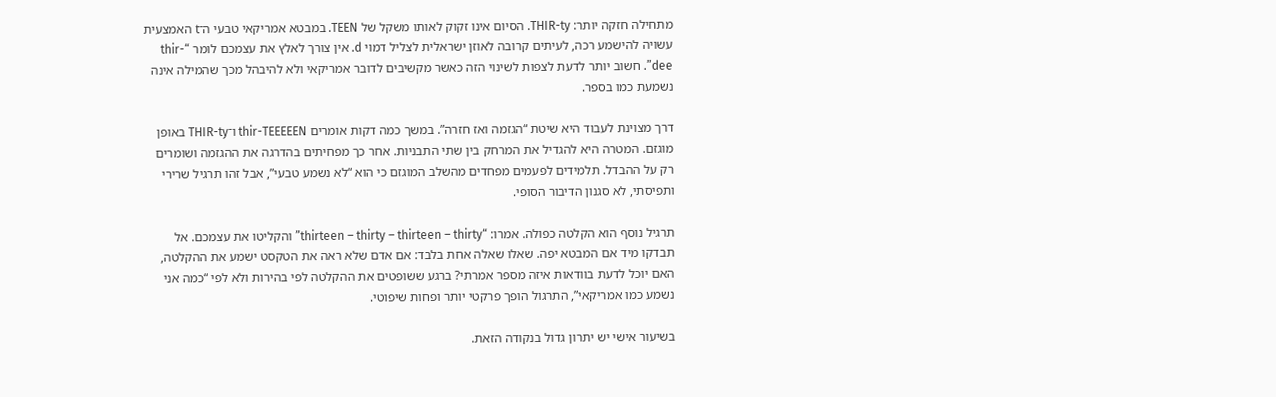מתחילה חזקה יותר: THIR-ty. הסיום אינו זקוק לאותו משקל של TEEN. במבטא אמריקאי טבעי ה־t האמצעית עשויה להישמע רכה, לעיתים קרובה לאוזן ישראלית לצליל דמוי d. אין צורך לאלץ את עצמכם לומר “thir-dee”. חשוב יותר לדעת לצפות לשינוי הזה כאשר מקשיבים לדובר אמריקאי ולא להיבהל מכך שהמילה אינה נשמעת כמו בספר.

דרך מצוינת לעבוד היא שיטת “הגזמה ואז חזרה”. במשך כמה דקות אומרים thir-TEEEEEN ו־THIR-ty באופן מוגזם. המטרה היא להגדיל את המרחק בין שתי התבניות. אחר כך מפחיתים בהדרגה את ההגזמה ושומרים רק על ההבדל. תלמידים לפעמים מפחדים מהשלב המוגזם כי הוא “לא נשמע טבעי”, אבל זהו תרגיל שרירי ותפיסתי, לא סגנון הדיבור הסופי.

תרגיל נוסף הוא הקלטה כפולה. אמרו: “thirteen – thirty – thirteen – thirty” והקליטו את עצמכם. אל תבדקו מיד אם המבטא יפה. שאלו שאלה אחת בלבד: אם אדם שלא ראה את הטקסט ישמע את ההקלטה, האם יוכל לדעת בוודאות איזה מספר אמרתי? ברגע ששופטים את ההקלטה לפי בהירות ולא לפי “כמה אני נשמע כמו אמריקאי”, התרגול הופך פרקטי יותר ופחות שיפוטי.

בשיעור אישי יש יתרון גדול בנקודה הזאת.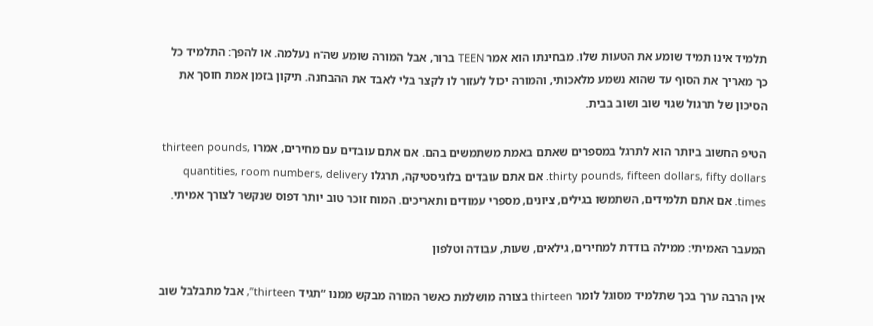תלמיד אינו תמיד שומע את הטעות שלו. מבחינתו הוא אמר TEEN ברור, אבל המורה שומע שה־n נעלמה. או להפך: התלמיד כל כך מאריך את הסוף עד שהוא נשמע מלאכותי, והמורה יכול לעזור לו לקצר בלי לאבד את ההבחנה. תיקון בזמן אמת חוסך את הסיכון של תרגול שגוי שוב ושוב בבית.

הטיפ החשוב ביותר הוא לתרגל במספרים שאתם באמת משתמשים בהם. אם אתם עובדים עם מחירים, אמרו thirteen pounds, thirty pounds, fifteen dollars, fifty dollars. אם אתם עובדים בלוגיסטיקה, תרגלו quantities, room numbers, delivery times. אם אתם תלמידים, השתמשו בגילים, ציונים, מספרי עמודים ותאריכים. המוח זוכר טוב יותר דפוס שנקשר לצורך אמיתי.

המעבר האמיתי: ממילה בודדת למחירים, גילאים, שעות, עבודה וטלפון

אין הרבה ערך בכך שתלמיד מסוגל לומר thirteen בצורה מושלמת כאשר המורה מבקש ממנו “תגיד thirteen”, אבל מתבלבל שוב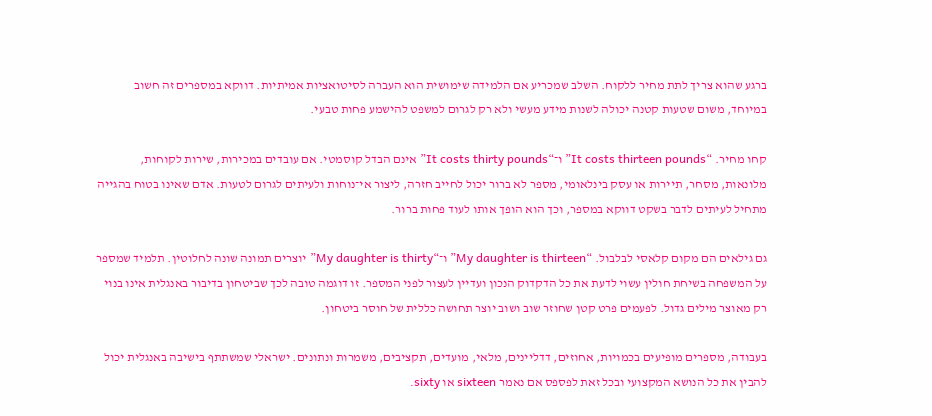ברגע שהוא צריך לתת מחיר ללקוח. השלב שמכריע אם הלמידה שימושית הוא העברה לסיטואציות אמיתיות. דווקא במספרים זה חשוב במיוחד, משום שטעות קטנה יכולה לשנות מידע מעשי ולא רק לגרום למשפט להישמע פחות טבעי.

קחו מחיר. “It costs thirteen pounds” ו־“It costs thirty pounds” אינם הבדל קוסמטי. אם עובדים במכירות, שירות לקוחות, מלונאות, מסחר, תיירות או עסק בינלאומי, מספר לא ברור יכול לחייב חזרה, ליצור אי־נוחות ולעיתים לגרום לטעות. אדם שאינו בטוח בהגייה מתחיל לעיתים לדבר בשקט דווקא במספר, וכך הוא הופך אותו לעוד פחות ברור.

גם גילאים הם מקום קלאסי לבלבול. “My daughter is thirteen” ו־“My daughter is thirty” יוצרים תמונה שונה לחלוטין. תלמיד שמספר על המשפחה בשיחת חולין עשוי לדעת את כל הדקדוק הנכון ועדיין לעצור לפני המספר. זו דוגמה טובה לכך שביטחון בדיבור באנגלית אינו בנוי רק מאוצר מילים גדול. לפעמים פרט קטן שחוזר שוב ושוב יוצר תחושה כללית של חוסר ביטחון.

בעבודה, מספרים מופיעים בכמויות, אחוזים, דדליינים, מלאי, מועדים, תקציבים, משמרות ונתונים. ישראלי שמשתתף בישיבה באנגלית יכול להבין את כל הנושא המקצועי ובכל זאת לפספס אם נאמר sixteen או sixty.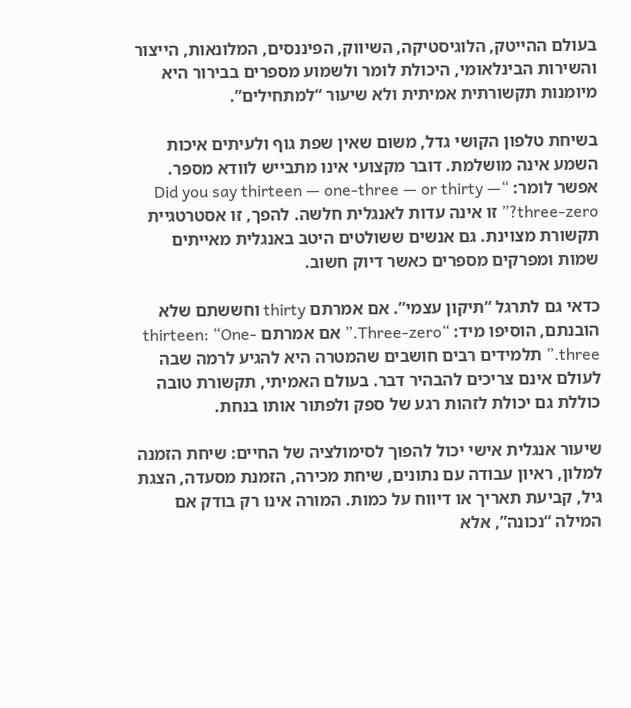בעולם ההייטק, הלוגיסטיקה, השיווק, הפיננסים, המלונאות, הייצור והשירות הבינלאומי, היכולת לומר ולשמוע מספרים בבירור היא מיומנות תקשורתית אמיתית ולא שיעור “למתחילים”.

בשיחת טלפון הקושי גדל, משום שאין שפת גוף ולעיתים איכות השמע אינה מושלמת. דובר מקצועי אינו מתבייש לוודא מספר. אפשר לומר: “Did you say thirteen — one-three — or thirty — three-zero?” זו אינה עדות לאנגלית חלשה. להפך, זו אסטרטגיית תקשורת מצוינת. גם אנשים ששולטים היטב באנגלית מאייתים שמות ומפרקים מספרים כאשר דיוק חשוב.

כדאי גם לתרגל “תיקון עצמי”. אם אמרתם thirty וחששתם שלא הובנתם, הוסיפו מיד: “Three-zero.” אם אמרתם thirteen: “One-three.” תלמידים רבים חושבים שהמטרה היא להגיע לרמה שבה לעולם אינם צריכים להבהיר דבר. בעולם האמיתי, תקשורת טובה כוללת גם יכולת לזהות רגע של ספק ולפתור אותו בנחת.

שיעור אנגלית אישי יכול להפוך לסימולציה של החיים: שיחת הזמנה למלון, ראיון עבודה עם נתונים, שיחת מכירה, הזמנת מסעדה, הצגת גיל, קביעת תאריך או דיווח על כמות. המורה אינו רק בודק אם המילה “נכונה”, אלא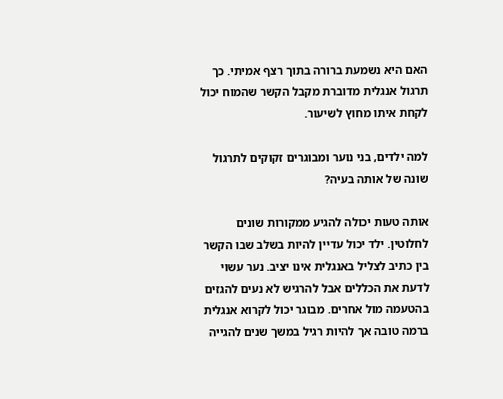האם היא נשמעת ברורה בתוך רצף אמיתי. כך תרגול אנגלית מדוברת מקבל הקשר שהמוח יכול לקחת איתו מחוץ לשיעור.

למה ילדים, בני נוער ומבוגרים זקוקים לתרגול שונה של אותה בעיה?

אותה טעות יכולה להגיע ממקורות שונים לחלוטין. ילד יכול עדיין להיות בשלב שבו הקשר בין כתיב לצליל באנגלית אינו יציב. נער עשוי לדעת את הכללים אבל להרגיש לא נעים להגזים בהטעמה מול אחרים. מבוגר יכול לקרוא אנגלית ברמה טובה אך להיות רגיל במשך שנים להגייה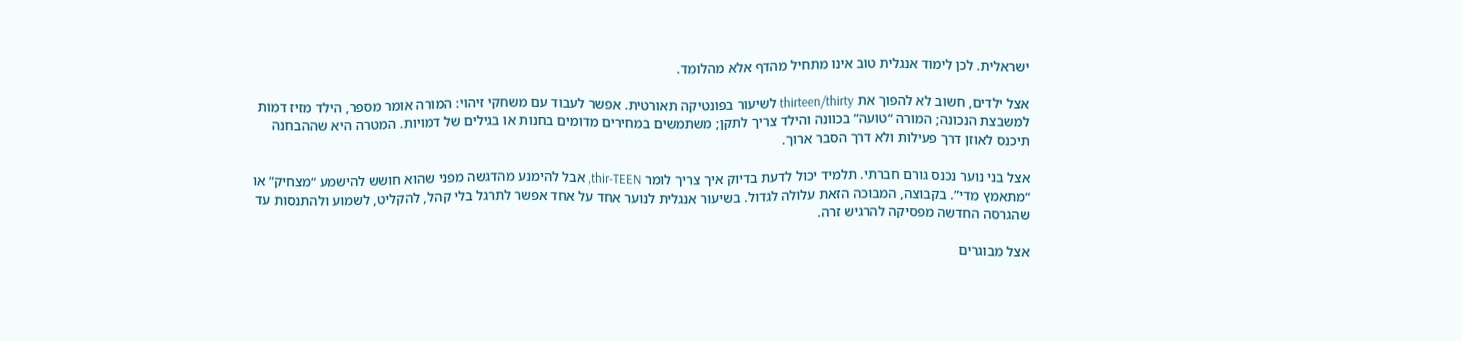ישראלית. לכן לימוד אנגלית טוב אינו מתחיל מהדף אלא מהלומד.

אצל ילדים, חשוב לא להפוך את thirteen/thirty לשיעור בפונטיקה תאורטית. אפשר לעבוד עם משחקי זיהוי: המורה אומר מספר, הילד מזיז דמות למשבצת הנכונה; המורה “טועה” בכוונה והילד צריך לתקן; משתמשים במחירים מדומים בחנות או בגילים של דמויות. המטרה היא שההבחנה תיכנס לאוזן דרך פעילות ולא דרך הסבר ארוך.

אצל בני נוער נכנס גורם חברתי. תלמיד יכול לדעת בדיוק איך צריך לומר thir-TEEN, אבל להימנע מהדגשה מפני שהוא חושש להישמע “מצחיק” או “מתאמץ מדי”. בקבוצה, המבוכה הזאת עלולה לגדול. בשיעור אנגלית לנוער אחד על אחד אפשר לתרגל בלי קהל, להקליט, לשמוע ולהתנסות עד שהגרסה החדשה מפסיקה להרגיש זרה.

אצל מבוגרים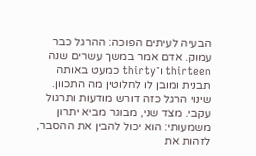הבעיה לעיתים הפוכה: ההרגל כבר עמוק. אדם אמר במשך עשרים שנה thirteen ו־thirty כמעט באותה תבנית ומובן לו לחלוטין מה התכוון. שינוי הרגל כזה דורש מודעות ותרגול עקבי. מצד שני, מבוגר מביא יתרון משמעותי: הוא יכול להבין את ההסבר, לזהות את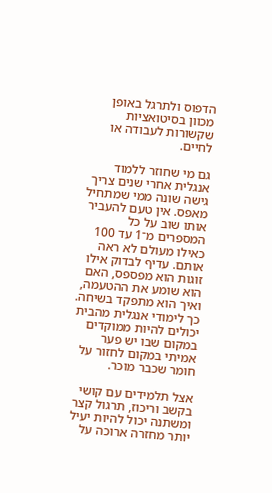הדפוס ולתרגל באופן מכוון בסיטואציות שקשורות לעבודה או לחיים.

גם מי שחוזר ללמוד אנגלית אחרי שנים צריך גישה שונה ממי שמתחיל מאפס. אין טעם להעביר אותו שוב על כל המספרים מ־1 עד 100 כאילו מעולם לא ראה אותם. עדיף לבדוק אילו זוגות הוא מפספס, האם הוא שומע את ההטעמה, ואיך הוא מתפקד בשיחה. כך לימודי אנגלית מהבית יכולים להיות ממוקדים במקום שבו יש פער אמיתי במקום לחזור על חומר שכבר מוכר.

אצל תלמידים עם קושי בקשב וריכוז, תרגול קצר ומשתנה יכול להיות יעיל יותר מחזרה ארוכה על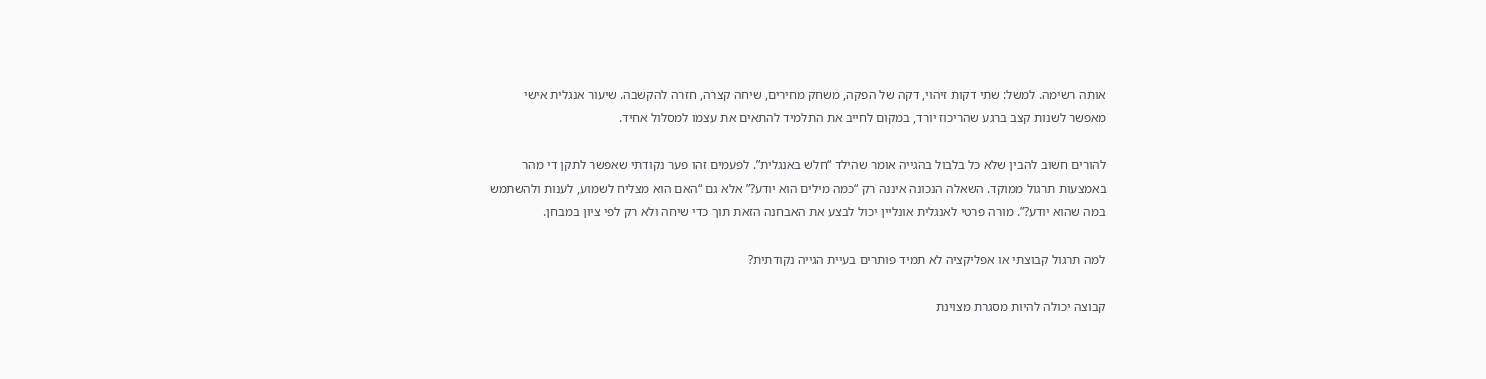אותה רשימה. למשל: שתי דקות זיהוי, דקה של הפקה, משחק מחירים, שיחה קצרה, חזרה להקשבה. שיעור אנגלית אישי מאפשר לשנות קצב ברגע שהריכוז יורד, במקום לחייב את התלמיד להתאים את עצמו למסלול אחיד.

להורים חשוב להבין שלא כל בלבול בהגייה אומר שהילד “חלש באנגלית”. לפעמים זהו פער נקודתי שאפשר לתקן די מהר באמצעות תרגול ממוקד. השאלה הנכונה איננה רק “כמה מילים הוא יודע?” אלא גם “האם הוא מצליח לשמוע, לענות ולהשתמש במה שהוא יודע?”. מורה פרטי לאנגלית אונליין יכול לבצע את האבחנה הזאת תוך כדי שיחה ולא רק לפי ציון במבחן.

למה תרגול קבוצתי או אפליקציה לא תמיד פותרים בעיית הגייה נקודתית?

קבוצה יכולה להיות מסגרת מצוינת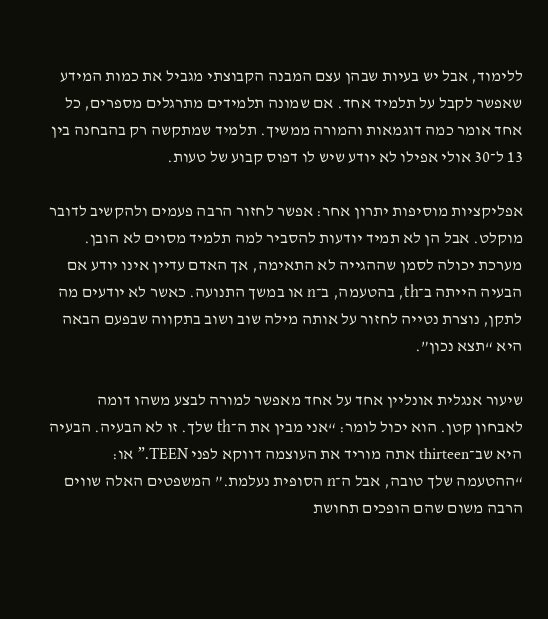ללימוד, אבל יש בעיות שבהן עצם המבנה הקבוצתי מגביל את כמות המידע שאפשר לקבל על תלמיד אחד. אם שמונה תלמידים מתרגלים מספרים, כל אחד אומר כמה דוגמאות והמורה ממשיך. תלמיד שמתקשה רק בהבחנה בין 13 ל־30 אולי אפילו לא יודע שיש לו דפוס קבוע של טעות.

אפליקציות מוסיפות יתרון אחר: אפשר לחזור הרבה פעמים ולהקשיב לדובר מוקלט. אבל הן לא תמיד יודעות להסביר למה תלמיד מסוים לא הובן. מערכת יכולה לסמן שההגייה לא התאימה, אך האדם עדיין אינו יודע אם הבעיה הייתה ב־th, בהטעמה, ב־n או במשך התנועה. כאשר לא יודעים מה לתקן, נוצרת נטייה לחזור על אותה מילה שוב ושוב בתקווה שבפעם הבאה היא “תצא נכון”.

שיעור אנגלית אונליין אחד על אחד מאפשר למורה לבצע משהו דומה לאבחון קטן. הוא יכול לומר: “אני מבין את ה־th שלך. זו לא הבעיה. הבעיה היא שב־thirteen אתה מוריד את העוצמה דווקא לפני TEEN.” או: “ההטעמה שלך טובה, אבל ה־n הסופית נעלמת.” המשפטים האלה שווים הרבה משום שהם הופכים תחושת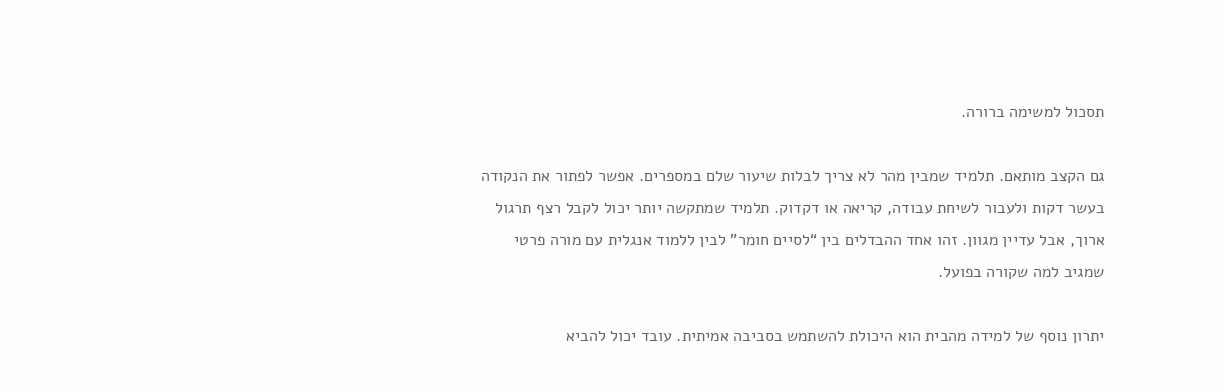תסכול למשימה ברורה.

גם הקצב מותאם. תלמיד שמבין מהר לא צריך לבלות שיעור שלם במספרים. אפשר לפתור את הנקודה בעשר דקות ולעבור לשיחת עבודה, קריאה או דקדוק. תלמיד שמתקשה יותר יכול לקבל רצף תרגול ארוך, אבל עדיין מגוון. זהו אחד ההבדלים בין “לסיים חומר” לבין ללמוד אנגלית עם מורה פרטי שמגיב למה שקורה בפועל.

יתרון נוסף של למידה מהבית הוא היכולת להשתמש בסביבה אמיתית. עובד יכול להביא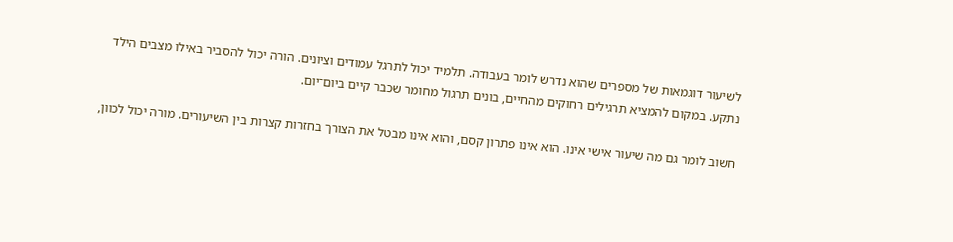לשיעור דוגמאות של מספרים שהוא נדרש לומר בעבודה. תלמיד יכול לתרגל עמודים וציונים. הורה יכול להסביר באילו מצבים הילד נתקע. במקום להמציא תרגילים רחוקים מהחיים, בונים תרגול מחומר שכבר קיים ביום־יום.

חשוב לומר גם מה שיעור אישי אינו. הוא אינו פתרון קסם, והוא אינו מבטל את הצורך בחזרות קצרות בין השיעורים. מורה יכול לכוון,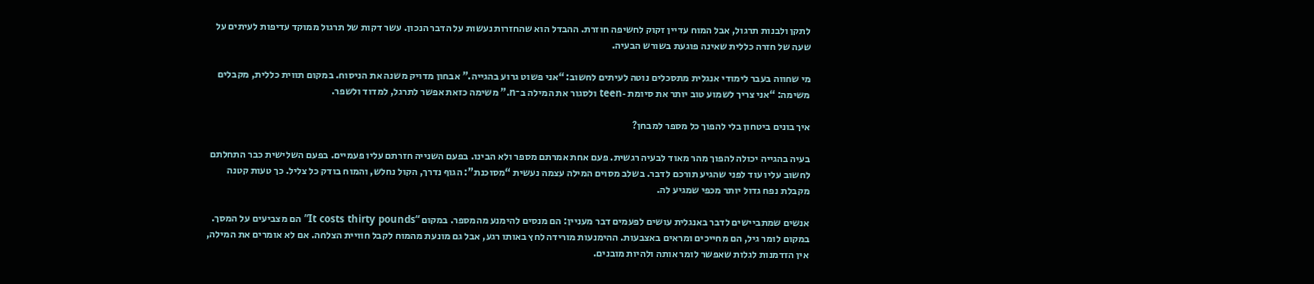לתקן ולבנות תרגול, אבל המוח עדיין זקוק לחשיפה חוזרת. ההבדל הוא שהחזרות נעשות על הדבר הנכון. עשר דקות של תרגול ממוקד עדיפות לעיתים על שעה של חזרה כללית שאינה פוגעת בשורש הבעיה.

מי שחווה בעבר לימודי אנגלית מתסכלים נוטה לעיתים לחשוב: “אני פשוט גרוע בהגייה.” אבחון מדויק משנה את הניסוח. במקום תווית כללית, מקבלים משימה: “אני צריך לשמוע טוב יותר את סיומת -teen ולסגור את המילה ב־n.” משימה כזאת אפשר לתרגל, למדוד ולשפר.

איך בונים ביטחון בלי להפוך כל מספר למבחן?

בעיה בהגייה יכולה להפוך מהר מאוד לבעיה רגשית. פעם אחת אמרתם מספר ולא הבינו. בפעם השנייה חזרתם עליו פעמיים. בפעם השלישית כבר התחלתם לחשוב עליו עוד לפני שהגיע תורכם לדבר. בשלב מסוים המילה עצמה נעשית “מסוכנת”: הגוף נדרך, הקול נחלש, והמוח בודק כל צליל. כך טעות קטנה מקבלת נפח גדול יותר מכפי שמגיע לה.

אנשים שמתביישים לדבר באנגלית עושים לפעמים דבר מעניין: הם מנסים להימנע מהמספר. במקום “It costs thirty pounds” הם מצביעים על המסך. במקום לומר גיל, הם מחייכים ומראים באצבעות. ההימנעות מורידה לחץ באותו רגע, אבל גם מונעת מהמוח לקבל חוויית הצלחה. אם לא אומרים את המילה, אין הזדמנות לגלות שאפשר לומר אותה ולהיות מובנים.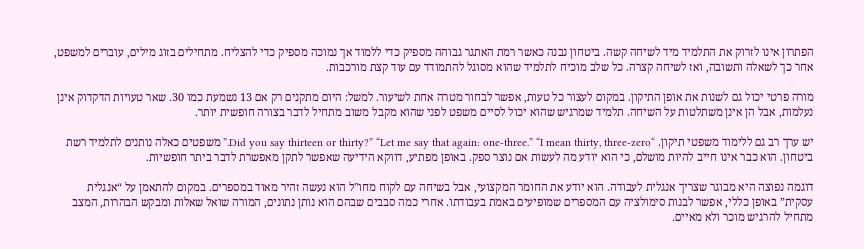הפתרון אינו לזרוק את התלמיד מיד לשיחה קשה. ביטחון נבנה כאשר רמת האתגר גבוהה מספיק כדי ללמוד אך נמוכה מספיק כדי להצליח. מתחילים בזוג מילים, עוברים למשפט, אחר כך לשאלה ותשובה, ואז לשיחה קצרה. כל שלב מוכיח לתלמיד שהוא מסוגל להתמודד עם עוד קצת מורכבות.

מורה פרטי יכול גם לשנות את אופן התיקון. במקום לעצור כל טעות, אפשר לבחור מטרה אחת לשיעור. למשל: היום מתקנים רק אם 13 נשמעת כמו 30. שאר טעויות הדקדוק אינן נעלמות, אבל הן אינן משתלטות על השיחה. תלמיד שמרגיש שהוא יכול לסיים משפט לפני שהוא מקבל משוב מתחיל לדבר בצורה חופשית יותר.

יש ערך רב גם ללימוד משפטי תיקון. “Did you say thirteen or thirty?” “Let me say that again: one-three.” “I mean thirty, three-zero.” משפטים כאלה נותנים לתלמיד רשת ביטחון. הוא כבר אינו חייב להיות מושלם, כי הוא יודע מה לעשות אם נוצר ספק. באופן מפתיע, דווקא הידיעה שאפשר לתקן מאפשרת לדבר ביתר חופשיות.

דוגמה נפוצה היא מבוגר שצריך אנגלית לעבודה. הוא יודע את החומר המקצועי, אבל בשיחה עם לקוח מחו"ל הוא נעשה זהיר מאוד במספרים. במקום להתאמן על “אנגלית עסקית” באופן כללי, אפשר לבנות סימולציה עם המספרים שמופיעים באמת בעבודתו. אחרי כמה סבבים שבהם הוא נותן נתונים, המורה שואל שאלות ומבקש הבהרות, המצב מתחיל להרגיש מוכר ולא מאיים.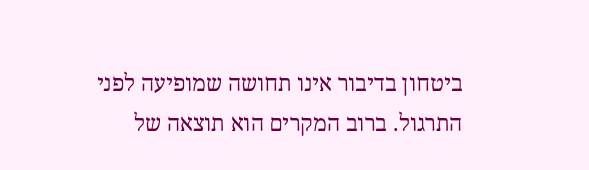ביטחון בדיבור אינו תחושה שמופיעה לפני התרגול. ברוב המקרים הוא תוצאה של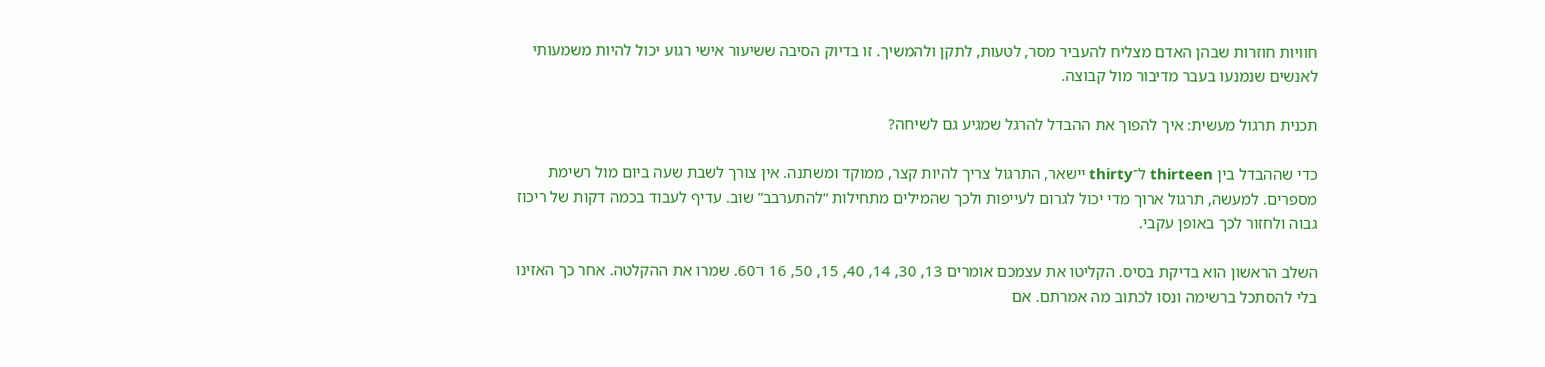חוויות חוזרות שבהן האדם מצליח להעביר מסר, לטעות, לתקן ולהמשיך. זו בדיוק הסיבה ששיעור אישי רגוע יכול להיות משמעותי לאנשים שנמנעו בעבר מדיבור מול קבוצה.

תכנית תרגול מעשית: איך להפוך את ההבדל להרגל שמגיע גם לשיחה?

כדי שההבדל בין thirteen ל־thirty יישאר, התרגול צריך להיות קצר, ממוקד ומשתנה. אין צורך לשבת שעה ביום מול רשימת מספרים. למעשה, תרגול ארוך מדי יכול לגרום לעייפות ולכך שהמילים מתחילות “להתערבב” שוב. עדיף לעבוד בכמה דקות של ריכוז גבוה ולחזור לכך באופן עקבי.

השלב הראשון הוא בדיקת בסיס. הקליטו את עצמכם אומרים 13, 30, 14, 40, 15, 50, 16 ו־60. שמרו את ההקלטה. אחר כך האזינו בלי להסתכל ברשימה ונסו לכתוב מה אמרתם. אם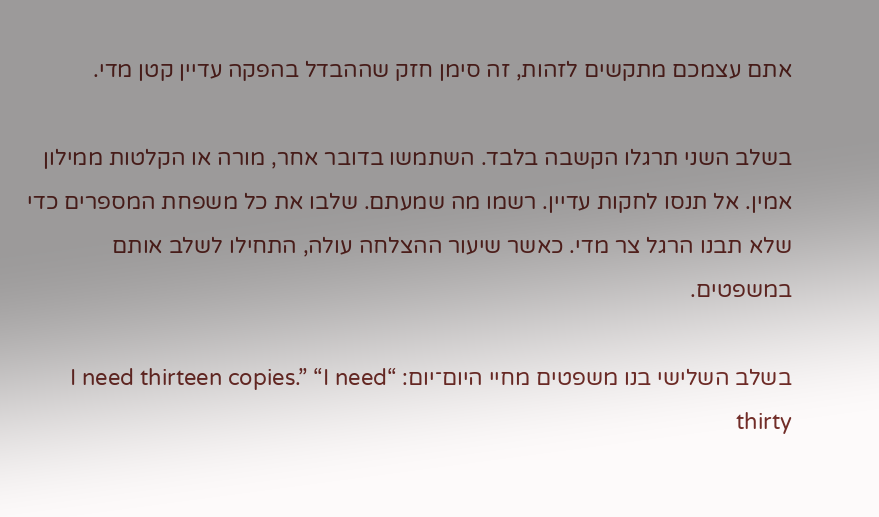אתם עצמכם מתקשים לזהות, זה סימן חזק שההבדל בהפקה עדיין קטן מדי.

בשלב השני תרגלו הקשבה בלבד. השתמשו בדובר אחר, מורה או הקלטות ממילון אמין. אל תנסו לחקות עדיין. רשמו מה שמעתם. שלבו את כל משפחת המספרים כדי שלא תבנו הרגל צר מדי. כאשר שיעור ההצלחה עולה, התחילו לשלב אותם במשפטים.

בשלב השלישי בנו משפטים מחיי היום־יום: “I need thirteen copies.” “I need thirty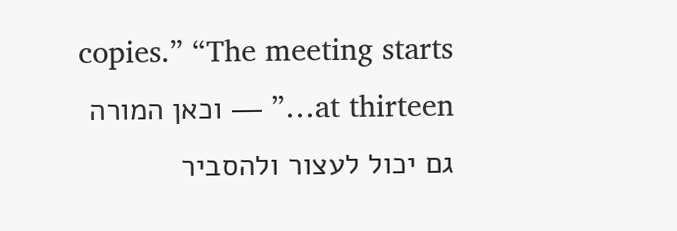copies.” “The meeting starts at thirteen…” — וכאן המורה גם יכול לעצור ולהסביר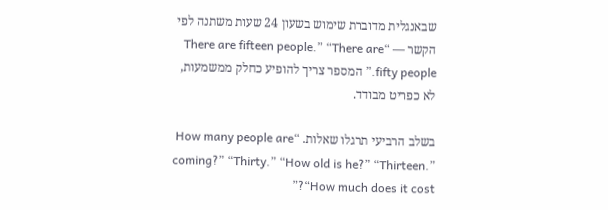שבאנגלית מדוברת שימוש בשעון 24 שעות משתנה לפי הקשר — “There are fifteen people.” “There are fifty people.” המספר צריך להופיע כחלק ממשמעות, לא כפריט מבודד.

בשלב הרביעי תרגלו שאלות. “How many people are coming?” “Thirty.” “How old is he?” “Thirteen.” “How much does it cost?”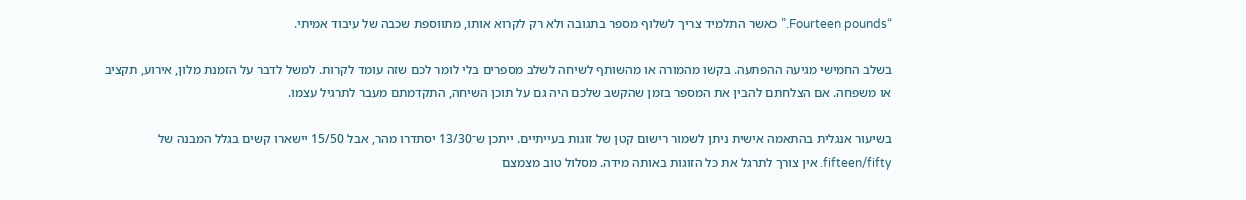“Fourteen pounds.” כאשר התלמיד צריך לשלוף מספר בתגובה ולא רק לקרוא אותו, מתווספת שכבה של עיבוד אמיתי.

בשלב החמישי מגיעה ההפתעה. בקשו מהמורה או מהשותף לשיחה לשלב מספרים בלי לומר לכם שזה עומד לקרות. למשל לדבר על הזמנת מלון, אירוע, תקציב או משפחה. אם הצלחתם להבין את המספר בזמן שהקשב שלכם היה גם על תוכן השיחה, התקדמתם מעבר לתרגיל עצמו.

בשיעור אנגלית בהתאמה אישית ניתן לשמור רישום קטן של זוגות בעייתיים. ייתכן ש־13/30 יסתדרו מהר, אבל 15/50 יישארו קשים בגלל המבנה של fifteen/fifty. אין צורך לתרגל את כל הזוגות באותה מידה. מסלול טוב מצמצם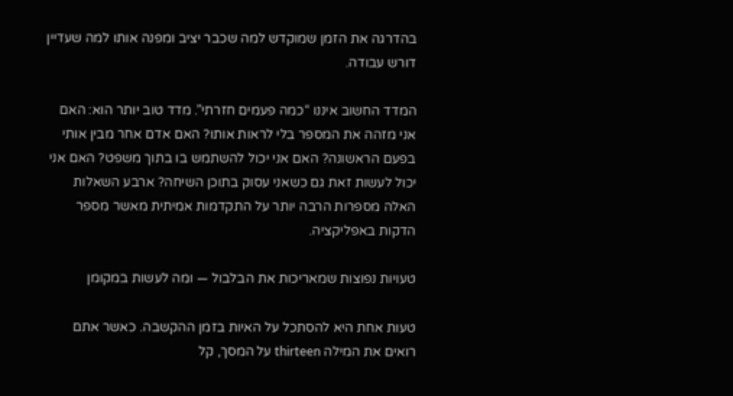בהדרגה את הזמן שמוקדש למה שכבר יציב ומפנה אותו למה שעדיין דורש עבודה.

המדד החשוב איננו “כמה פעמים חזרתי”. מדד טוב יותר הוא: האם אני מזהה את המספר בלי לראות אותו? האם אדם אחר מבין אותי בפעם הראשונה? האם אני יכול להשתמש בו בתוך משפט? האם אני יכול לעשות זאת גם כשאני עסוק בתוכן השיחה? ארבע השאלות האלה מספרות הרבה יותר על התקדמות אמיתית מאשר מספר הדקות באפליקציה.

טעויות נפוצות שמאריכות את הבלבול — ומה לעשות במקומן

טעות אחת היא להסתכל על האיות בזמן ההקשבה. כאשר אתם רואים את המילה thirteen על המסך, קל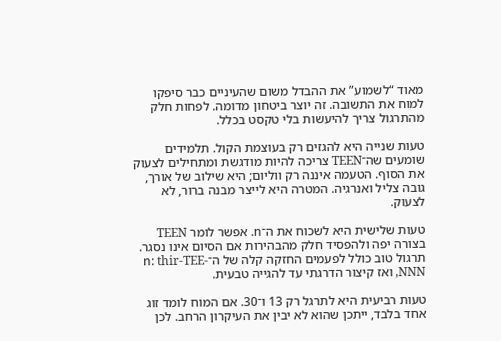מאוד “לשמוע” את ההבדל משום שהעיניים כבר סיפקו למוח את התשובה. זה יוצר ביטחון מדומה. לפחות חלק מהתרגול צריך להיעשות בלי טקסט בכלל.

טעות שנייה היא להגזים רק בעוצמת הקול. תלמידים שומעים שה־TEEN צריכה להיות מודגשת ומתחילים לצעוק את הסוף. הטעמה איננה רק ווליום; היא שילוב של אורך, גובה צליל ואנרגיה. המטרה היא לייצר מבנה ברור, לא לצעוק.

טעות שלישית היא לשכוח את ה־n. אפשר לומר TEEN בצורה יפה ולהפסיד חלק מהבהירות אם הסיום אינו נסגר. תרגול טוב כולל לפעמים החזקה קלה של ה־n: thir-TEE-NNN, ואז קיצור הדרגתי עד להגייה טבעית.

טעות רביעית היא לתרגל רק 13 ו־30. אם המוח לומד זוג אחד בלבד, ייתכן שהוא לא יבין את העיקרון הרחב. לכן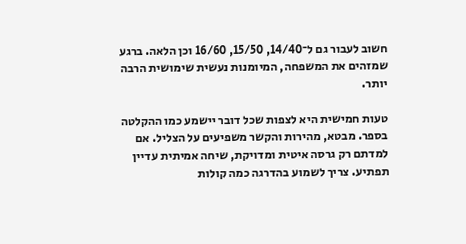חשוב לעבור גם ל־14/40, 15/50, 16/60 וכן הלאה. ברגע שמזהים את המשפחה, המיומנות נעשית שימושית הרבה יותר.

טעות חמישית היא לצפות שכל דובר יישמע כמו ההקלטה בספר. מבטא, מהירות והקשר משפיעים על הצליל. אם למדתם רק גרסה איטית ומדויקת, שיחה אמיתית עדיין תפתיע. צריך לשמוע בהדרגה כמה קולות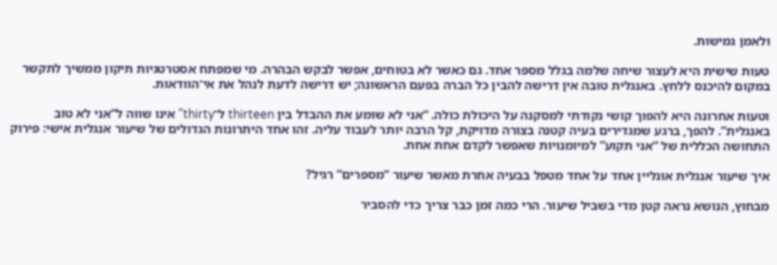ולאמן גמישות.

טעות שישית היא לעצור שיחה שלמה בגלל מספר אחד. גם כאשר לא בטוחים, אפשר לבקש הבהרה. מי שמפתח אסטרטגיות תיקון ממשיך לתקשר במקום להיכנס ללחץ. באנגלית טובה אין דרישה להבין כל הברה בפעם הראשונה; יש דרישה לדעת לנהל את אי־הוודאות.

וטעות אחרונה היא להפוך קושי נקודתי למסקנה על היכולת כולה. “אני לא שומע את ההבדל בין thirteen ל־thirty” אינו שווה ל“אני לא טוב באנגלית”. להפך, ברגע שמגדירים בעיה קטנה בצורה מדויקת, קל הרבה יותר לעבוד עליה. זהו אחד היתרונות הגדולים של שיעור אנגלית אישי: פירוק התחושה הכללית של “אני תקוע” למיומנויות שאפשר לקדם אחת אחת.

איך שיעור אנגלית אונליין אחד על אחד מטפל בבעיה אחרת מאשר שיעור “מספרים” רגיל?

מבחוץ, הנושא נראה קטן מדי בשביל שיעור. הרי כמה זמן כבר צריך כדי להסביר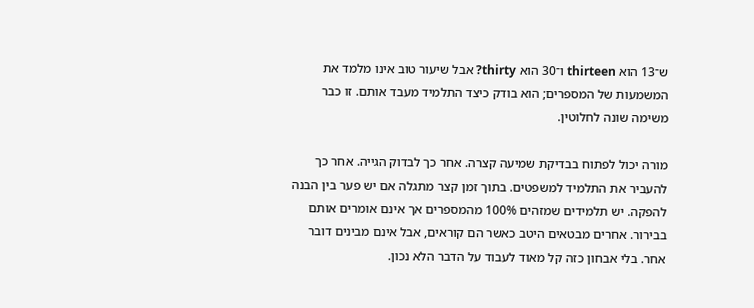ש־13 הוא thirteen ו־30 הוא thirty? אבל שיעור טוב אינו מלמד את המשמעות של המספרים; הוא בודק כיצד התלמיד מעבד אותם. זו כבר משימה שונה לחלוטין.

מורה יכול לפתוח בבדיקת שמיעה קצרה. אחר כך לבדוק הגייה. אחר כך להעביר את התלמיד למשפטים. בתוך זמן קצר מתגלה אם יש פער בין הבנה להפקה. יש תלמידים שמזהים 100% מהמספרים אך אינם אומרים אותם בבירור. אחרים מבטאים היטב כאשר הם קוראים, אבל אינם מבינים דובר אחר. בלי אבחון כזה קל מאוד לעבוד על הדבר הלא נכון.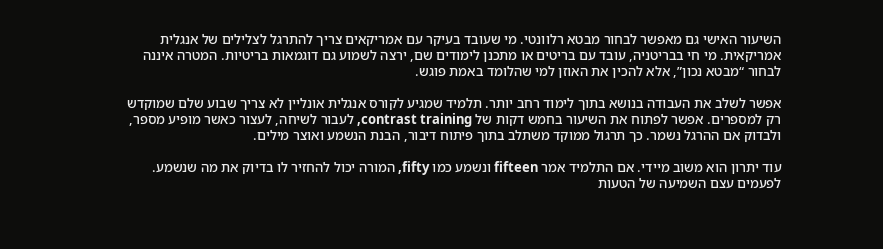השיעור האישי גם מאפשר לבחור מבטא רלוונטי. מי שעובד בעיקר עם אמריקאים צריך להתרגל לצלילים של אנגלית אמריקאית. מי חי בבריטניה, עובד עם בריטים או מתכנן לימודים שם, ירצה לשמוע גם דוגמאות בריטיות. המטרה איננה לבחור “מבטא נכון”, אלא להכין את האוזן למי שהלומד באמת פוגש.

אפשר לשלב את העבודה בנושא בתוך לימוד רחב יותר. תלמיד שמגיע לקורס אנגלית אונליין לא צריך שבוע שלם שמוקדש רק למספרים. אפשר לפתוח את השיעור בחמש דקות של contrast training, לעבור לשיחה, לעצור כאשר מופיע מספר, ולבדוק אם ההרגל נשמר. כך תרגול ממוקד משתלב בתוך פיתוח דיבור, הבנת הנשמע ואוצר מילים.

עוד יתרון הוא משוב מיידי. אם התלמיד אמר fifteen ונשמע כמו fifty, המורה יכול להחזיר לו בדיוק את מה שנשמע. לפעמים עצם השמיעה של הטעות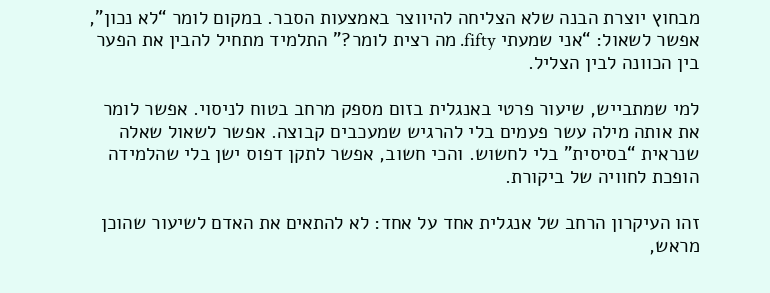מבחוץ יוצרת הבנה שלא הצליחה להיווצר באמצעות הסבר. במקום לומר “לא נכון”, אפשר לשאול: “אני שמעתי fifty. מה רצית לומר?” התלמיד מתחיל להבין את הפער בין הכוונה לבין הצליל.

למי שמתבייש, שיעור פרטי באנגלית בזום מספק מרחב בטוח לניסוי. אפשר לומר את אותה מילה עשר פעמים בלי להרגיש שמעכבים קבוצה. אפשר לשאול שאלה שנראית “בסיסית” בלי לחשוש. והכי חשוב, אפשר לתקן דפוס ישן בלי שהלמידה הופכת לחוויה של ביקורת.

זהו העיקרון הרחב של אנגלית אחד על אחד: לא להתאים את האדם לשיעור שהוכן מראש,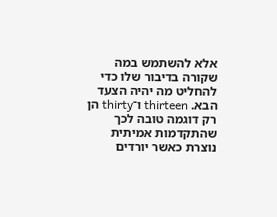אלא להשתמש במה שקורה בדיבור שלו כדי להחליט מה יהיה הצעד הבא. thirteen ו־thirty הן רק דוגמה טובה לכך שהתקדמות אמיתית נוצרת כאשר יורדים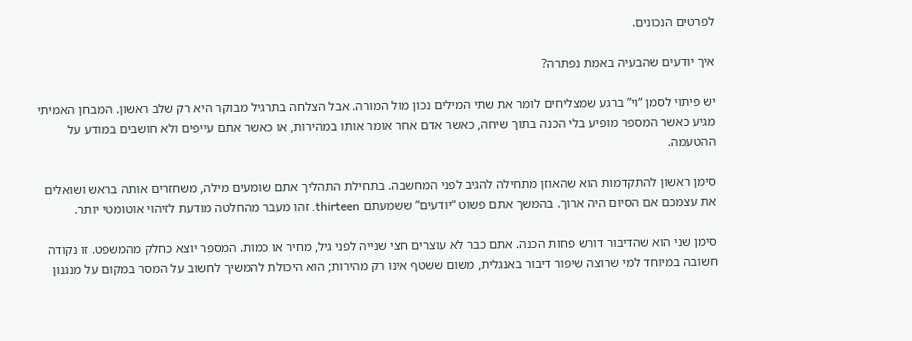לפרטים הנכונים.

איך יודעים שהבעיה באמת נפתרה?

יש פיתוי לסמן “וי” ברגע שמצליחים לומר את שתי המילים נכון מול המורה. אבל הצלחה בתרגיל מבוקר היא רק שלב ראשון. המבחן האמיתי מגיע כאשר המספר מופיע בלי הכנה בתוך שיחה, כאשר אדם אחר אומר אותו במהירות, או כאשר אתם עייפים ולא חושבים במודע על ההטעמה.

סימן ראשון להתקדמות הוא שהאוזן מתחילה להגיב לפני המחשבה. בתחילת התהליך אתם שומעים מילה, משחזרים אותה בראש ושואלים את עצמכם אם הסיום היה ארוך. בהמשך אתם פשוט “יודעים” ששמעתם thirteen. זהו מעבר מהחלטה מודעת לזיהוי אוטומטי יותר.

סימן שני הוא שהדיבור דורש פחות הכנה. אתם כבר לא עוצרים חצי שנייה לפני גיל, מחיר או כמות. המספר יוצא כחלק מהמשפט. זו נקודה חשובה במיוחד למי שרוצה שיפור דיבור באנגלית, משום ששטף אינו רק מהירות; הוא היכולת להמשיך לחשוב על המסר במקום על מנגנון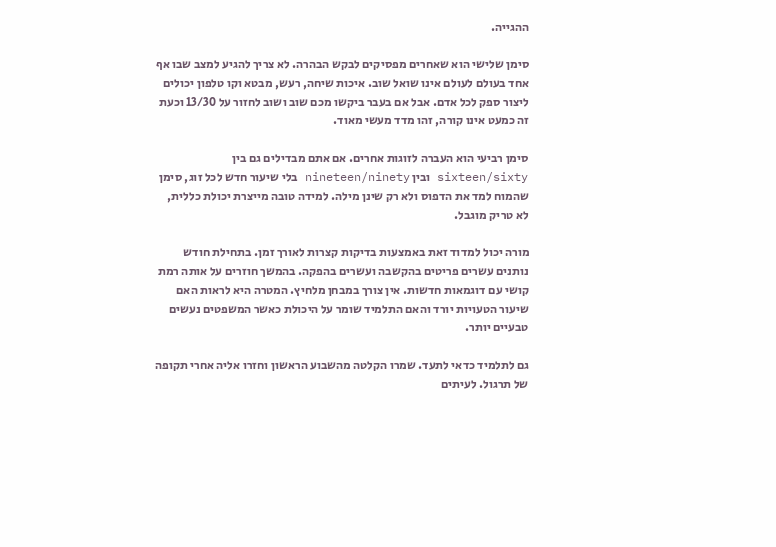ההגייה.

סימן שלישי הוא שאחרים מפסיקים לבקש הבהרה. לא צריך להגיע למצב שבו אף אחד בעולם לעולם אינו שואל שוב. איכות שיחה, רעש, מבטא וקו טלפון יכולים ליצור ספק לכל אדם. אבל אם בעבר ביקשו מכם שוב ושוב לחזור על 13/30 וכעת זה כמעט אינו קורה, זהו מדד מעשי מאוד.

סימן רביעי הוא העברה לזוגות אחרים. אם אתם מבדילים גם בין sixteen/sixty ובין nineteen/ninety בלי שיעור חדש לכל זוג, סימן שהמוח למד את הדפוס ולא רק שינן מילה. למידה טובה מייצרת יכולת כללית, לא טריק מוגבל.

מורה יכול למדוד זאת באמצעות בדיקות קצרות לאורך זמן. בתחילת חודש נותנים עשרים פריטים בהקשבה ועשרים בהפקה. בהמשך חוזרים על אותה רמת קושי עם דוגמאות חדשות. אין צורך במבחן מלחיץ. המטרה היא לראות האם שיעור הטעויות יורד והאם התלמיד שומר על היכולת כאשר המשפטים נעשים טבעיים יותר.

גם לתלמיד כדאי לתעד. שמרו הקלטה מהשבוע הראשון וחזרו אליה אחרי תקופה של תרגול. לעיתים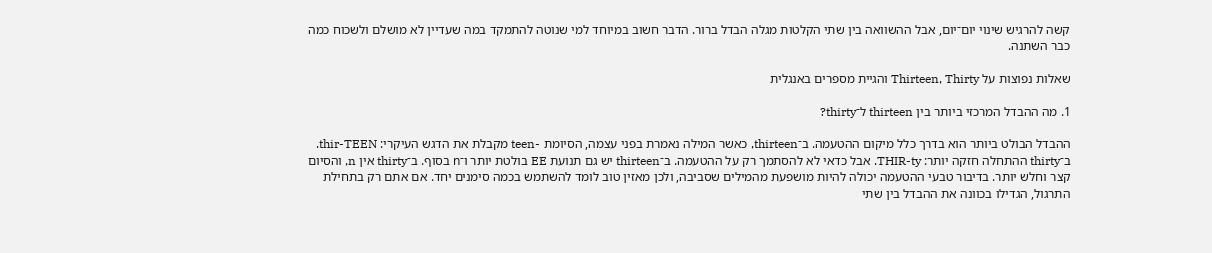קשה להרגיש שינוי יום־יום, אבל ההשוואה בין שתי הקלטות מגלה הבדל ברור. הדבר חשוב במיוחד למי שנוטה להתמקד במה שעדיין לא מושלם ולשכוח כמה כבר השתנה.

שאלות נפוצות על Thirteen, Thirty והגיית מספרים באנגלית

1. מה ההבדל המרכזי ביותר בין thirteen ל־thirty?

ההבדל הבולט ביותר הוא בדרך כלל מיקום ההטעמה. ב־thirteen, כאשר המילה נאמרת בפני עצמה, הסיומת -teen מקבלת את הדגש העיקרי: thir-TEEN. ב־thirty ההתחלה חזקה יותר: THIR-ty. אבל כדאי לא להסתמך רק על ההטעמה. ב־thirteen יש גם תנועת EE בולטת יותר ו־n בסוף. ב־thirty אין n, והסיום קצר וחלש יותר. בדיבור טבעי ההטעמה יכולה להיות מושפעת מהמילים שסביבה, ולכן מאזין טוב לומד להשתמש בכמה סימנים יחד. אם אתם רק בתחילת התרגול, הגדילו בכוונה את ההבדל בין שתי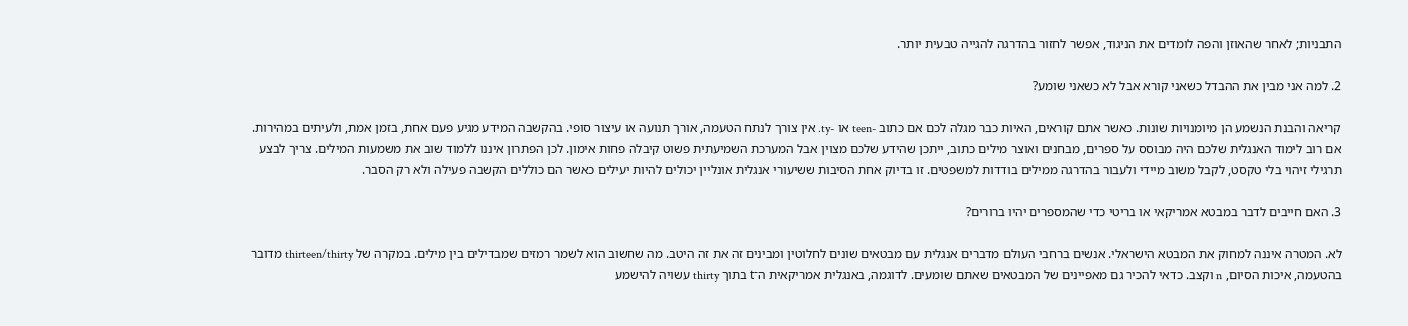התבניות; לאחר שהאוזן והפה לומדים את הניגוד, אפשר לחזור בהדרגה להגייה טבעית יותר.

2. למה אני מבין את ההבדל כשאני קורא אבל לא כשאני שומע?

קריאה והבנת הנשמע הן מיומנויות שונות. כאשר אתם קוראים, האיות כבר מגלה לכם אם כתוב -teen או -ty. אין צורך לנתח הטעמה, אורך תנועה או עיצור סופי. בהקשבה המידע מגיע פעם אחת, בזמן אמת, ולעיתים במהירות. אם רוב לימוד האנגלית שלכם היה מבוסס על ספרים, מבחנים ואוצר מילים כתוב, ייתכן שהידע שלכם מצוין אבל המערכת השמיעתית פשוט קיבלה פחות אימון. לכן הפתרון איננו ללמוד שוב את משמעות המילים. צריך לבצע תרגילי זיהוי בלי טקסט, לקבל משוב מיידי ולעבור בהדרגה ממילים בודדות למשפטים. זו בדיוק אחת הסיבות ששיעורי אנגלית אונליין יכולים להיות יעילים כאשר הם כוללים הקשבה פעילה ולא רק הסבר.

3. האם חייבים לדבר במבטא אמריקאי או בריטי כדי שהמספרים יהיו ברורים?

לא. המטרה איננה למחוק את המבטא הישראלי. אנשים ברחבי העולם מדברים אנגלית עם מבטאים שונים לחלוטין ומבינים זה את זה היטב. מה שחשוב הוא לשמר רמזים שמבדילים בין מילים. במקרה של thirteen/thirty מדובר בהטעמה, איכות הסיום, n וקצב. כדאי להכיר גם מאפיינים של המבטאים שאתם שומעים. לדוגמה, באנגלית אמריקאית ה־t בתוך thirty עשויה להישמע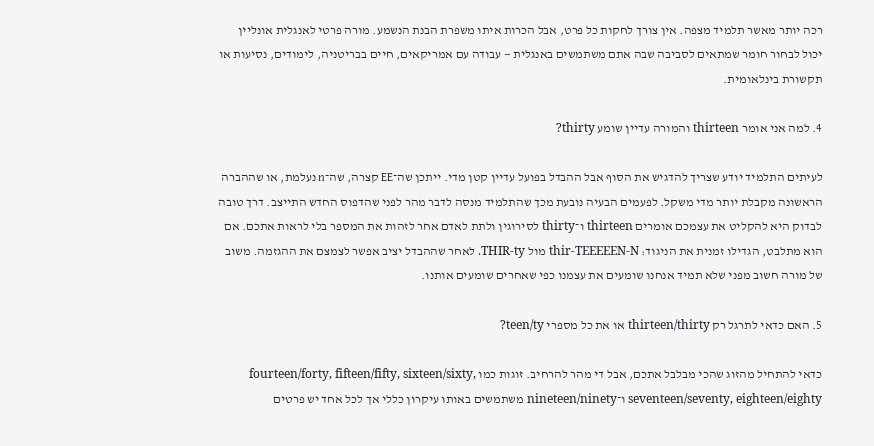רכה יותר מאשר תלמיד מצפה. אין צורך לחקות כל פרט, אבל הכרות איתו משפרת הבנת הנשמע. מורה פרטי לאנגלית אונליין יכול לבחור חומר שמתאים לסביבה שבה אתם משתמשים באנגלית — עבודה עם אמריקאים, חיים בבריטניה, לימודים, נסיעות או תקשורת בינלאומית.

4. למה אני אומר thirteen והמורה עדיין שומע thirty?

לעיתים התלמיד יודע שצריך להדגיש את הסוף אבל ההבדל בפועל עדיין קטן מדי. ייתכן שה־EE קצרה, שה־n נעלמת, או שההברה הראשונה מקבלת יותר מדי משקל. לפעמים הבעיה נובעת מכך שהתלמיד מנסה לדבר מהר לפני שהדפוס החדש התייצב. דרך טובה לבדוק היא להקליט את עצמכם אומרים thirteen ו־thirty לסירוגין ולתת לאדם אחר לזהות את המספר בלי לראות אתכם. אם הוא מתלבט, הגדילו זמנית את הניגוד: thir-TEEEEEN-N מול THIR-ty. לאחר שההבדל יציב אפשר לצמצם את ההגזמה. משוב של מורה חשוב מפני שלא תמיד אנחנו שומעים את עצמנו כפי שאחרים שומעים אותנו.

5. האם כדאי לתרגל רק thirteen/thirty או את כל מספרי teen/ty?

כדאי להתחיל מהזוג שהכי מבלבל אתכם, אבל די מהר להרחיב. זוגות כמו fourteen/forty, fifteen/fifty, sixteen/sixty, seventeen/seventy, eighteen/eighty ו־nineteen/ninety משתמשים באותו עיקרון כללי אך לכל אחד יש פרטים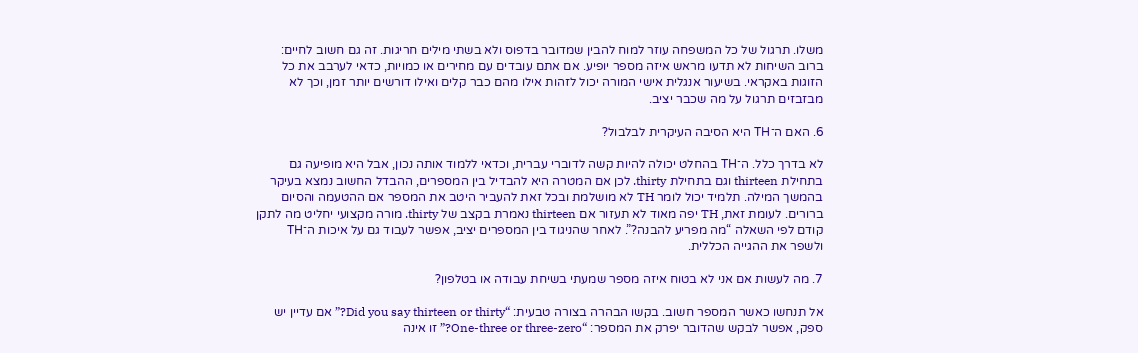משלו. תרגול של כל המשפחה עוזר למוח להבין שמדובר בדפוס ולא בשתי מילים חריגות. זה גם חשוב לחיים: ברוב השיחות לא תדעו מראש איזה מספר יופיע. אם אתם עובדים עם מחירים או כמויות, כדאי לערבב את כל הזוגות באקראי. בשיעור אנגלית אישי המורה יכול לזהות אילו מהם כבר קלים ואילו דורשים יותר זמן, וכך לא מבזבזים תרגול על מה שכבר יציב.

6. האם ה־TH היא הסיבה העיקרית לבלבול?

לא בדרך כלל. ה־TH בהחלט יכולה להיות קשה לדוברי עברית, וכדאי ללמוד אותה נכון, אבל היא מופיעה גם בתחילת thirteen וגם בתחילת thirty. לכן אם המטרה היא להבדיל בין המספרים, ההבדל החשוב נמצא בעיקר בהמשך המילה. תלמיד יכול לומר TH לא מושלמת ובכל זאת להעביר היטב את המספר אם ההטעמה והסיום ברורים. לעומת זאת, TH יפה מאוד לא תעזור אם thirteen נאמרת בקצב של thirty. מורה מקצועי יחליט מה לתקן קודם לפי השאלה “מה מפריע להבנה?”. לאחר שהניגוד בין המספרים יציב, אפשר לעבוד גם על איכות ה־TH ולשפר את ההגייה הכללית.

7. מה לעשות אם אני לא בטוח איזה מספר שמעתי בשיחת עבודה או בטלפון?

אל תנחשו כאשר המספר חשוב. בקשו הבהרה בצורה טבעית: “Did you say thirteen or thirty?” אם עדיין יש ספק, אפשר לבקש שהדובר יפרק את המספר: “One-three or three-zero?” זו אינה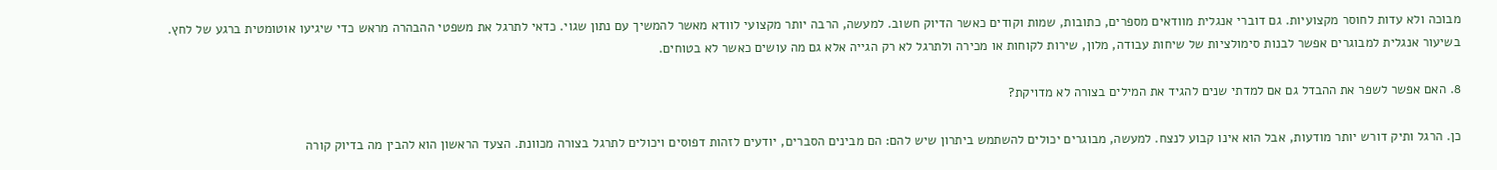מבוכה ולא עדות לחוסר מקצועיות. גם דוברי אנגלית מוודאים מספרים, כתובות, שמות וקודים כאשר הדיוק חשוב. למעשה, הרבה יותר מקצועי לוודא מאשר להמשיך עם נתון שגוי. כדאי לתרגל את משפטי ההבהרה מראש כדי שיגיעו אוטומטית ברגע של לחץ. בשיעור אנגלית למבוגרים אפשר לבנות סימולציות של שיחות עבודה, מלון, שירות לקוחות או מכירה ולתרגל לא רק הגייה אלא גם מה עושים כאשר לא בטוחים.

8. האם אפשר לשפר את ההבדל גם אם למדתי שנים להגיד את המילים בצורה לא מדויקת?

כן. הרגל ותיק דורש יותר מודעות, אבל הוא אינו קבוע לנצח. למעשה, מבוגרים יכולים להשתמש ביתרון שיש להם: הם מבינים הסברים, יודעים לזהות דפוסים ויכולים לתרגל בצורה מכוונת. הצעד הראשון הוא להבין מה בדיוק קורה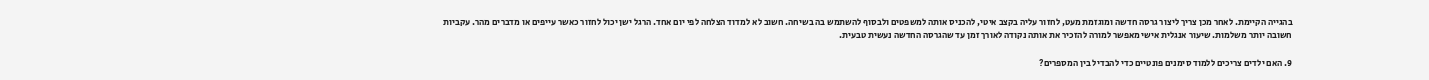בהגייה הקיימת. לאחר מכן צריך ליצור גרסה חדשה ומוגזמת מעט, לחזור עליה בקצב איטי, להכניס אותה למשפטים ולבסוף להשתמש בה בשיחה. חשוב לא למדוד הצלחה לפי יום אחד. הרגל ישן יכול לחזור כאשר עייפים או מדברים מהר. עקביות חשובה יותר משלמות. שיעור אנגלית אישי מאפשר למורה להזכיר את אותה נקודה לאורך זמן עד שהגרסה החדשה נעשית טבעית.

9. האם ילדים צריכים ללמוד סימנים פונטיים כדי להבדיל בין המספרים?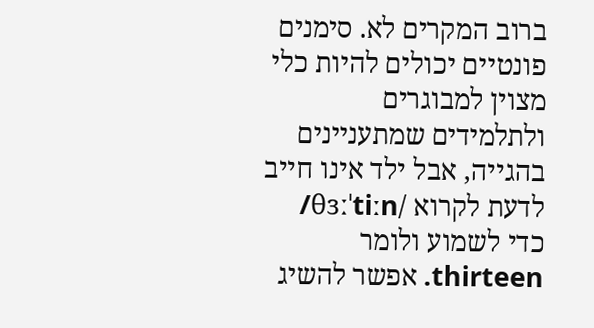ברוב המקרים לא. סימנים פונטיים יכולים להיות כלי מצוין למבוגרים ולתלמידים שמתעניינים בהגייה, אבל ילד אינו חייב לדעת לקרוא /θɜːˈtiːn/ כדי לשמוע ולומר thirteen. אפשר להשיג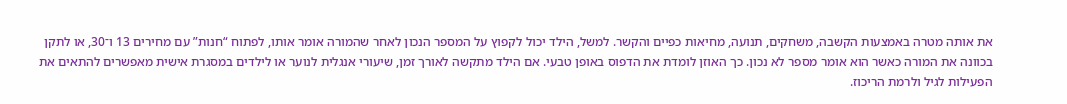את אותה מטרה באמצעות הקשבה, משחקים, תנועה, מחיאות כפיים והקשר. למשל, הילד יכול לקפוץ על המספר הנכון לאחר שהמורה אומר אותו, לפתוח “חנות” עם מחירים 13 ו־30, או לתקן בכוונה את המורה כאשר הוא אומר מספר לא נכון. כך האוזן לומדת את הדפוס באופן טבעי. אם הילד מתקשה לאורך זמן, שיעורי אנגלית לנוער או לילדים במסגרת אישית מאפשרים להתאים את הפעילות לגיל ולרמת הריכוז.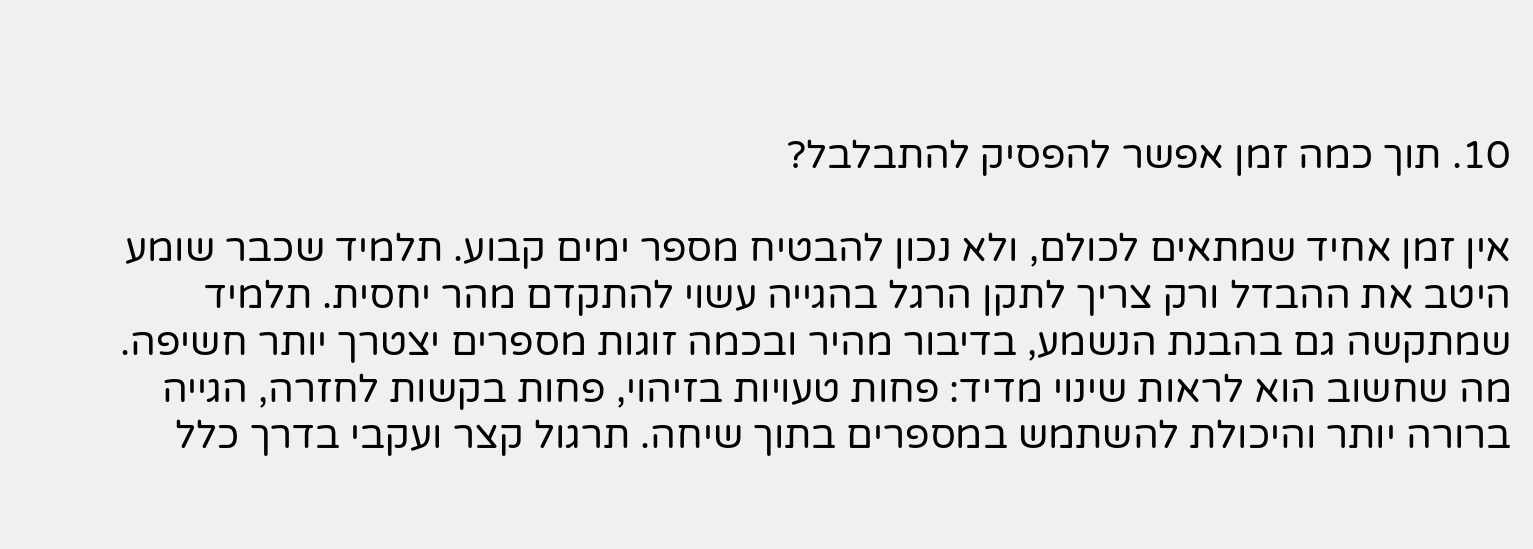10. תוך כמה זמן אפשר להפסיק להתבלבל?

אין זמן אחיד שמתאים לכולם, ולא נכון להבטיח מספר ימים קבוע. תלמיד שכבר שומע היטב את ההבדל ורק צריך לתקן הרגל בהגייה עשוי להתקדם מהר יחסית. תלמיד שמתקשה גם בהבנת הנשמע, בדיבור מהיר ובכמה זוגות מספרים יצטרך יותר חשיפה. מה שחשוב הוא לראות שינוי מדיד: פחות טעויות בזיהוי, פחות בקשות לחזרה, הגייה ברורה יותר והיכולת להשתמש במספרים בתוך שיחה. תרגול קצר ועקבי בדרך כלל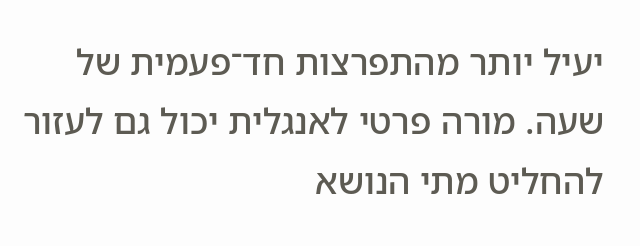יעיל יותר מהתפרצות חד־פעמית של שעה. מורה פרטי לאנגלית יכול גם לעזור להחליט מתי הנושא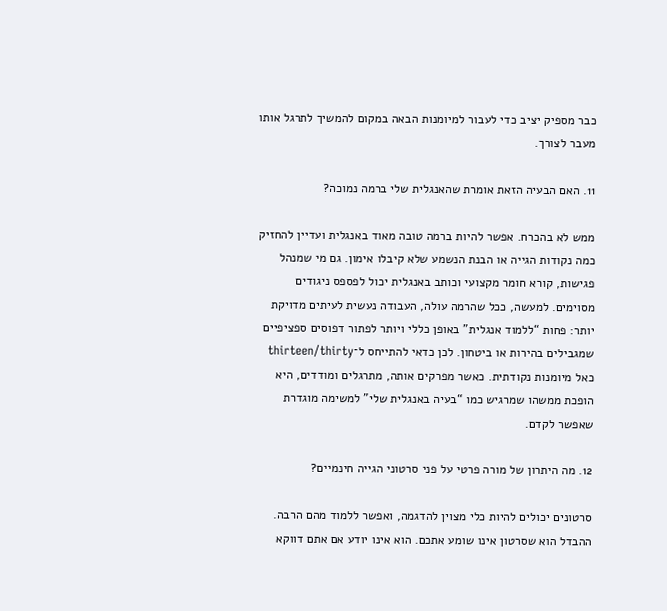כבר מספיק יציב כדי לעבור למיומנות הבאה במקום להמשיך לתרגל אותו מעבר לצורך.

11. האם הבעיה הזאת אומרת שהאנגלית שלי ברמה נמוכה?

ממש לא בהכרח. אפשר להיות ברמה טובה מאוד באנגלית ועדיין להחזיק כמה נקודות הגייה או הבנת הנשמע שלא קיבלו אימון. גם מי שמנהל פגישות, קורא חומר מקצועי וכותב באנגלית יכול לפספס ניגודים מסוימים. למעשה, ככל שהרמה עולה, העבודה נעשית לעיתים מדויקת יותר: פחות “ללמוד אנגלית” באופן כללי ויותר לפתור דפוסים ספציפיים שמגבילים בהירות או ביטחון. לכן כדאי להתייחס ל־thirteen/thirty כאל מיומנות נקודתית. כאשר מפרקים אותה, מתרגלים ומודדים, היא הופכת ממשהו שמרגיש כמו “בעיה באנגלית שלי” למשימה מוגדרת שאפשר לקדם.

12. מה היתרון של מורה פרטי על פני סרטוני הגייה חינמיים?

סרטונים יכולים להיות כלי מצוין להדגמה, ואפשר ללמוד מהם הרבה. ההבדל הוא שסרטון אינו שומע אתכם. הוא אינו יודע אם אתם דווקא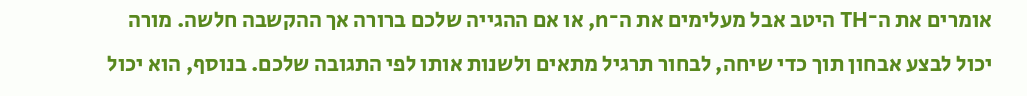אומרים את ה־TH היטב אבל מעלימים את ה־n, או אם ההגייה שלכם ברורה אך ההקשבה חלשה. מורה יכול לבצע אבחון תוך כדי שיחה, לבחור תרגיל מתאים ולשנות אותו לפי התגובה שלכם. בנוסף, הוא יכול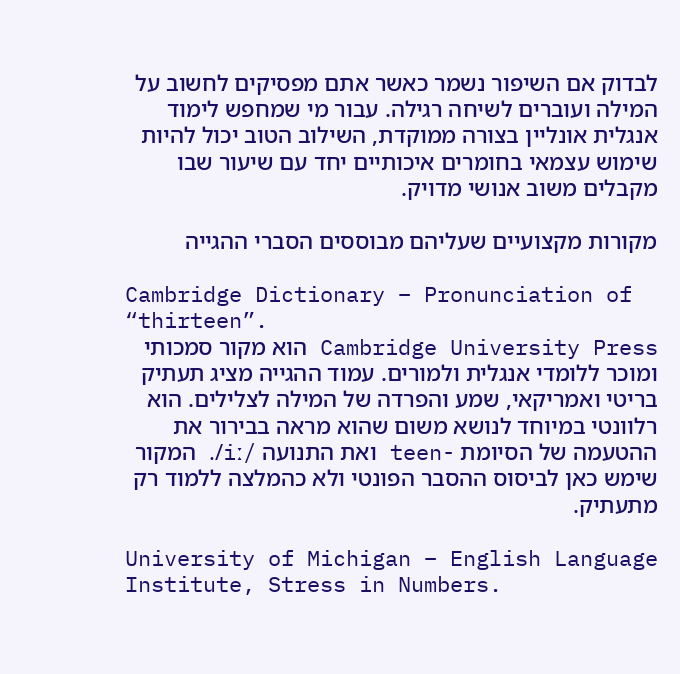לבדוק אם השיפור נשמר כאשר אתם מפסיקים לחשוב על המילה ועוברים לשיחה רגילה. עבור מי שמחפש לימוד אנגלית אונליין בצורה ממוקדת, השילוב הטוב יכול להיות שימוש עצמאי בחומרים איכותיים יחד עם שיעור שבו מקבלים משוב אנושי מדויק.

מקורות מקצועיים שעליהם מבוססים הסברי ההגייה

Cambridge Dictionary – Pronunciation of “thirteen”.
Cambridge University Press הוא מקור סמכותי ומוכר ללומדי אנגלית ולמורים. עמוד ההגייה מציג תעתיק בריטי ואמריקאי, שמע והפרדה של המילה לצלילים. הוא רלוונטי במיוחד לנושא משום שהוא מראה בבירור את ההטעמה של הסיומת -teen ואת התנועה /iː/. המקור שימש כאן לביסוס ההסבר הפונטי ולא כהמלצה ללמוד רק מתעתיק.

University of Michigan – English Language Institute, Stress in Numbers.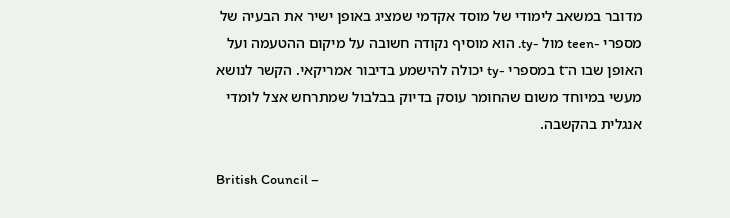מדובר במשאב לימודי של מוסד אקדמי שמציג באופן ישיר את הבעיה של מספרי -teen מול -ty. הוא מוסיף נקודה חשובה על מיקום ההטעמה ועל האופן שבו ה־t במספרי -ty יכולה להישמע בדיבור אמריקאי. הקשר לנושא מעשי במיוחד משום שהחומר עוסק בדיוק בבלבול שמתרחש אצל לומדי אנגלית בהקשבה.

British Council –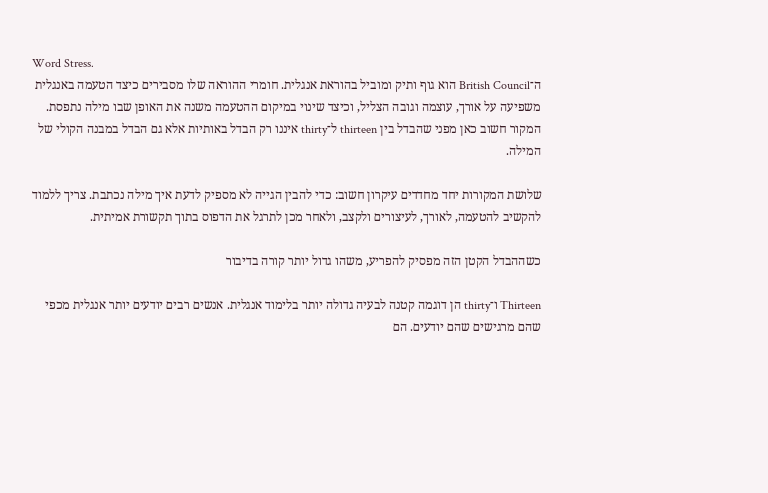Word Stress.
ה־British Council הוא גוף ותיק ומוביל בהוראת אנגלית. חומרי ההוראה שלו מסבירים כיצד הטעמה באנגלית משפיעה על אורך, עוצמה וגובה הצליל, וכיצד שינוי במיקום ההטעמה משנה את האופן שבו מילה נתפסת. המקור חשוב כאן מפני שהבדל בין thirteen ל־thirty איננו רק הבדל באותיות אלא גם הבדל במבנה הקולי של המילה.

שלושת המקורות יחד מחדדים עיקרון חשוב: כדי להבין הגייה לא מספיק לדעת איך מילה נכתבת. צריך ללמוד להקשיב להטעמה, לאורך, לעיצורים ולקצב, ולאחר מכן לתרגל את הדפוס בתוך תקשורת אמיתית.

כשההבדל הקטן הזה מפסיק להפריע, משהו גדול יותר קורה בדיבור

Thirteen ו־thirty הן דוגמה קטנה לבעיה גדולה יותר בלימוד אנגלית. אנשים רבים יודעים יותר אנגלית מכפי שהם מרגישים שהם יודעים. הם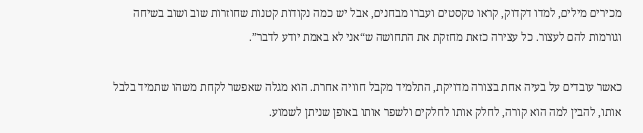מכירים מילים, למדו דקדוק, קראו טקסטים ועברו מבחנים, אבל יש כמה נקודות קטנות שחוזרות שוב ושוב בשיחה וגורמות להם לעצור. כל עצירה כזאת מחזקת את התחושה ש“אני לא באמת יודע לדבר”.

כאשר עובדים על בעיה אחת בצורה מדויקת, התלמיד מקבל חוויה אחרת. הוא מגלה שאפשר לקחת משהו שתמיד בלבל אותו, להבין למה הוא קורה, לחלק אותו לחלקים ולשפר אותו באופן שניתן לשמוע.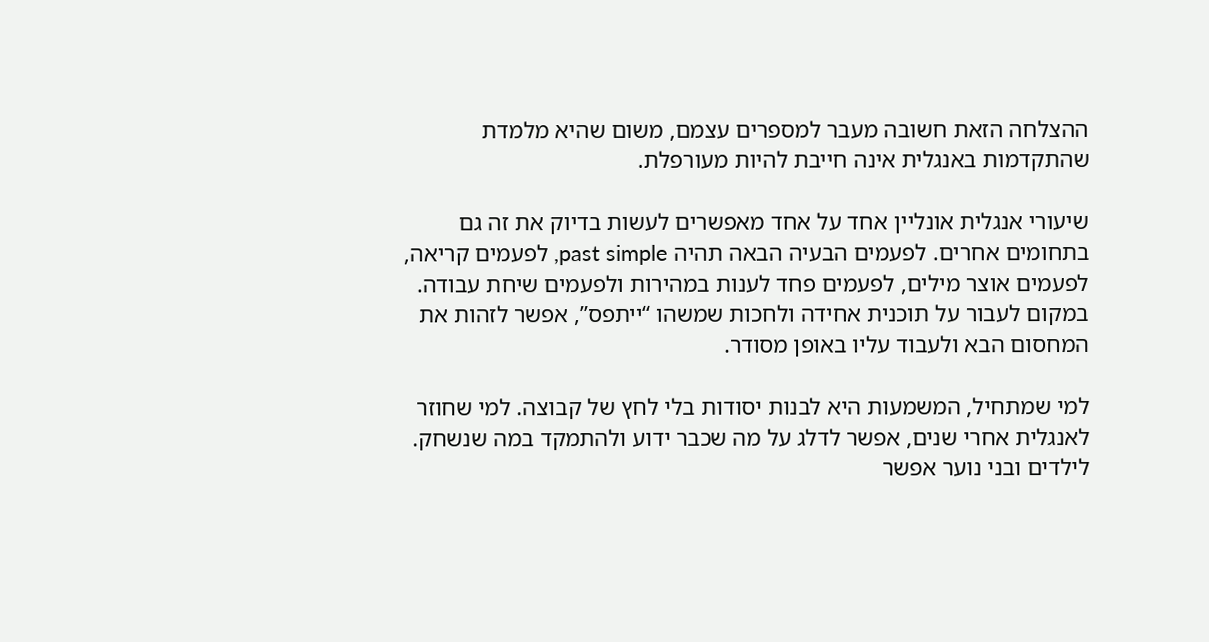ההצלחה הזאת חשובה מעבר למספרים עצמם, משום שהיא מלמדת שהתקדמות באנגלית אינה חייבת להיות מעורפלת.

שיעורי אנגלית אונליין אחד על אחד מאפשרים לעשות בדיוק את זה גם בתחומים אחרים. לפעמים הבעיה הבאה תהיה past simple, לפעמים קריאה, לפעמים אוצר מילים, לפעמים פחד לענות במהירות ולפעמים שיחת עבודה. במקום לעבור על תוכנית אחידה ולחכות שמשהו “ייתפס”, אפשר לזהות את המחסום הבא ולעבוד עליו באופן מסודר.

למי שמתחיל, המשמעות היא לבנות יסודות בלי לחץ של קבוצה. למי שחוזר לאנגלית אחרי שנים, אפשר לדלג על מה שכבר ידוע ולהתמקד במה שנשחק. לילדים ובני נוער אפשר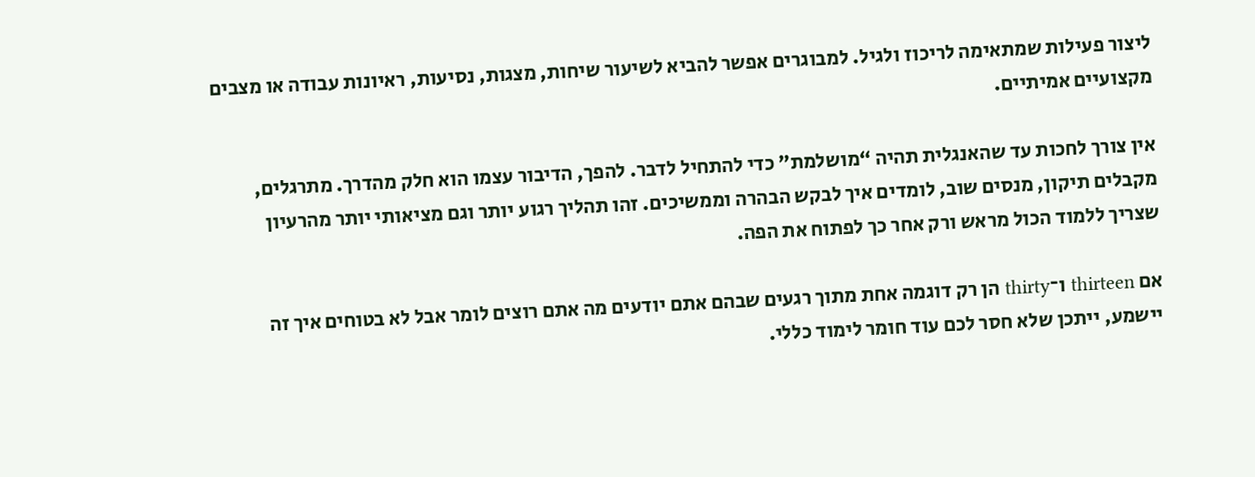ליצור פעילות שמתאימה לריכוז ולגיל. למבוגרים אפשר להביא לשיעור שיחות, מצגות, נסיעות, ראיונות עבודה או מצבים מקצועיים אמיתיים.

אין צורך לחכות עד שהאנגלית תהיה “מושלמת” כדי להתחיל לדבר. להפך, הדיבור עצמו הוא חלק מהדרך. מתרגלים, מקבלים תיקון, מנסים שוב, לומדים איך לבקש הבהרה וממשיכים. זהו תהליך רגוע יותר וגם מציאותי יותר מהרעיון שצריך ללמוד הכול מראש ורק אחר כך לפתוח את הפה.

אם thirteen ו־thirty הן רק דוגמה אחת מתוך רגעים שבהם אתם יודעים מה אתם רוצים לומר אבל לא בטוחים איך זה יישמע, ייתכן שלא חסר לכם עוד חומר לימוד כללי.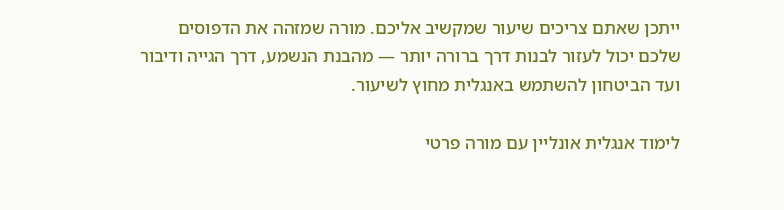ייתכן שאתם צריכים שיעור שמקשיב אליכם. מורה שמזהה את הדפוסים שלכם יכול לעזור לבנות דרך ברורה יותר — מהבנת הנשמע, דרך הגייה ודיבור ועד הביטחון להשתמש באנגלית מחוץ לשיעור.

לימוד אנגלית אונליין עם מורה פרטי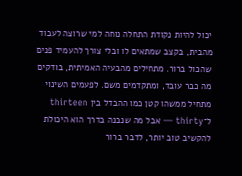יכול להיות נקודת התחלה נוחה למי שרוצה לעבוד מהבית, בקצב שמתאים לו ובלי צורך להעמיד פנים שהכול ברור. מתחילים מהבעיה האמיתית, בודקים מה כבר עובד, ומתקדמים משם. לפעמים השינוי מתחיל ממשהו קטן כמו ההבדל בין thirteen ל־thirty — אבל מה שנבנה בדרך הוא היכולת להקשיב טוב יותר, לדבר ברור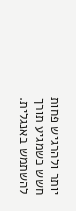יותר ולהרגיש פחות חשש כשמגיע תורך להשתמש באנגלית.